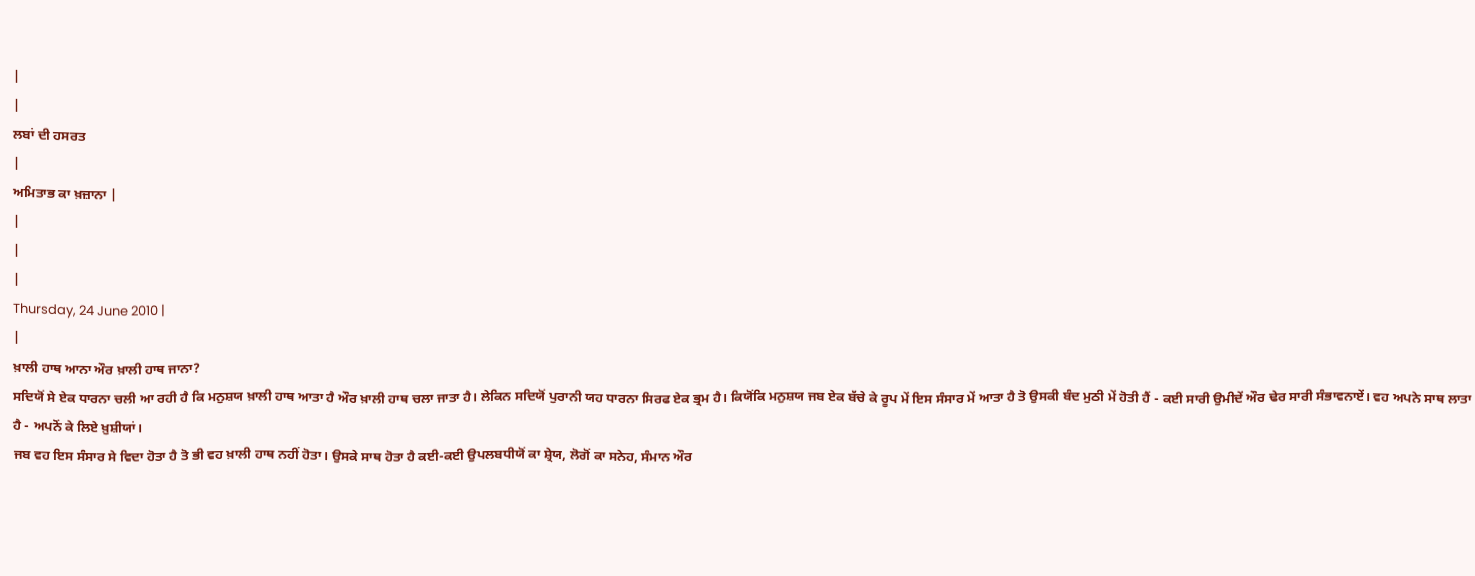|
|
ਲਬਾਂ ਦੀ ਹਸਰਤ
|
ਅਮਿਤਾਭ ਕਾ ਖ਼ਜ਼ਾਨਾ |
|
|
|
Thursday, 24 June 2010 |
|
ਖ਼ਾਲੀ ਹਾਥ ਆਨਾ ਔਰ ਖ਼ਾਲੀ ਹਾਥ ਜਾਨਾ?
ਸਦਿਯੋਂ ਸੇ ਏਕ ਧਾਰਨਾ ਚਲੀ ਆ ਰਹੀ ਹੈ ਕਿ ਮਨੁਸ਼ਯ ਖ਼ਾਲੀ ਹਾਥ ਆਤਾ ਹੈ ਔਰ ਖ਼ਾਲੀ ਹਾਥ ਚਲਾ ਜਾਤਾ ਹੈ। ਲੇਕਿਨ ਸਦਿਯੋਂ ਪੁਰਾਨੀ ਯਹ ਧਾਰਨਾ ਸਿਰਫ ਏਕ ਭ੍ਰਮ ਹੈ। ਕਿਯੋਂਕਿ ਮਨੁਸ਼ਯ ਜਬ ਏਕ ਬੱਚੇ ਕੇ ਰੂਪ ਮੇਂ ਇਸ ਸੰਸਾਰ ਮੇਂ ਆਤਾ ਹੈ ਤੋ ਉਸਕੀ ਬੰਦ ਮੁਠੀ ਮੇਂ ਹੋਤੀ ਹੈਂ - ਕਈ ਸਾਰੀ ਉਮੀਦੇਂ ਔਰ ਢੇਰ ਸਾਰੀ ਸੰਭਾਵਨਾਏਂ। ਵਹ ਅਪਨੇ ਸਾਥ ਲਾਤਾ ਹੈ - ਅਪਨੋਂ ਕੇ ਲਿਏ ਖ਼ੁਸ਼ੀਯਾਂ।
ਜਬ ਵਹ ਇਸ ਸੰਸਾਰ ਸੇ ਵਿਦਾ ਹੋਤਾ ਹੈ ਤੋ ਭੀ ਵਹ ਖ਼ਾਲੀ ਹਾਥ ਨਹੀਂ ਹੋਤਾ। ਉਸਕੇ ਸਾਥ ਹੋਤਾ ਹੈ ਕਈ-ਕਈ ਉਪਲਬਧੀਯੋਂ ਕਾ ਸ਼੍ਰੇਯ, ਲੋਗੋਂ ਕਾ ਸਨੇਹ, ਸੰਮਾਨ ਔਰ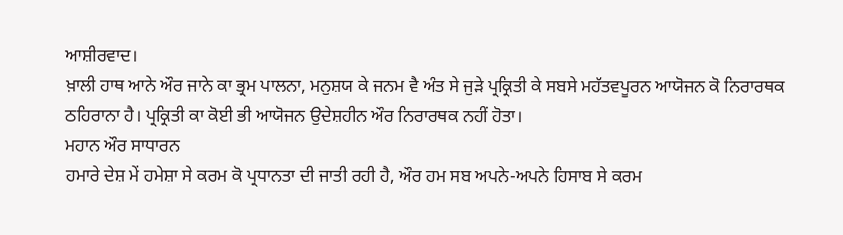ਆਸ਼ੀਰਵਾਦ।
ਖ਼ਾਲੀ ਹਾਥ ਆਨੇ ਔਰ ਜਾਨੇ ਕਾ ਭ੍ਰਮ ਪਾਲਨਾ, ਮਨੁਸ਼ਯ ਕੇ ਜਨਮ ਵੈ ਅੰਤ ਸੇ ਜੁੜੇ ਪ੍ਰਕ੍ਰਿਤੀ ਕੇ ਸਬਸੇ ਮਹੱਤਵਪੂਰਨ ਆਯੋਜਨ ਕੋ ਨਿਰਾਰਥਕ ਠਹਿਰਾਨਾ ਹੈ। ਪ੍ਰਕ੍ਰਿਤੀ ਕਾ ਕੋਈ ਭੀ ਆਯੋਜਨ ਉਦੇਸ਼ਹੀਨ ਔਰ ਨਿਰਾਰਥਕ ਨਹੀਂ ਹੋਤਾ।
ਮਹਾਨ ਔਰ ਸਾਧਾਰਨ
ਹਮਾਰੇ ਦੇਸ਼ ਮੇਂ ਹਮੇਸ਼ਾ ਸੇ ਕਰਮ ਕੋ ਪ੍ਰਧਾਨਤਾ ਦੀ ਜਾਤੀ ਰਹੀ ਹੈ, ਔਰ ਹਮ ਸਬ ਅਪਨੇ-ਅਪਨੇ ਹਿਸਾਬ ਸੇ ਕਰਮ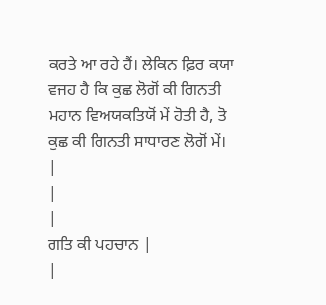ਕਰਤੇ ਆ ਰਹੇ ਹੈਂ। ਲੇਕਿਨ ਫ਼ਿਰ ਕਯਾ ਵਜਹ ਹੈ ਕਿ ਕੁਛ ਲੋਗੋਂ ਕੀ ਗਿਨਤੀ ਮਹਾਨ ਵਿਅਯਕਤਿਯੋਂ ਮੇਂ ਹੋਤੀ ਹੈ, ਤੋ ਕੁਛ ਕੀ ਗਿਨਤੀ ਸਾਧਾਰਣ ਲੋਗੋਂ ਮੇਂ।
|
|
|
ਗਤਿ ਕੀ ਪਹਚਾਨ |
|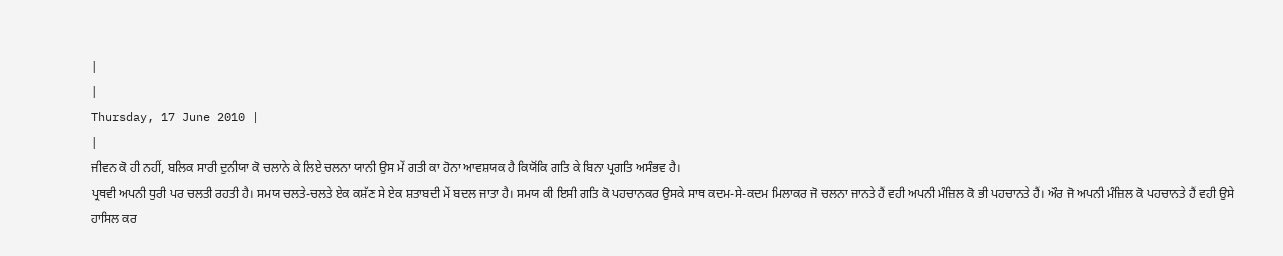|
|
Thursday, 17 June 2010 |
|
ਜੀਵਨ ਕੋ ਹੀ ਨਹੀਂ, ਬਲਿਕ ਸਾਰੀ ਦੁਨੀਯਾ ਕੋ ਚਲਾਨੇ ਕੇ ਲਿਏ ਚਲਨਾ ਯਾਨੀ ਉਸ ਮੇਂ ਗਤੀ ਕਾ ਹੋਨਾ ਆਵਸ਼ਯਕ ਹੈ ਕਿਯੋਂਕਿ ਗਤਿ ਕੇ ਬਿਨਾ ਪ੍ਰਗਤਿ ਅਸੰਭਵ ਹੈ।
ਪ੍ਰਥਵੀ ਅਪਨੀ ਧੁਰੀ ਪਰ ਚਲਤੀ ਰਹਤੀ ਹੈ। ਸਮਯ ਚਲਤੇ-ਚਲਤੇ ਏਕ ਕਸ਼ੱਣ ਸੇ ਏਕ ਸ਼ਤਾਬਦੀ ਮੇਂ ਬਦਲ ਜਾਤਾ ਹੈ। ਸਮਯ ਕੀ ਇਸੀ ਗਤਿ ਕੋ ਪਹਚਾਨਕਰ ਉਸਕੇ ਸਾਥ ਕਦਮ-ਸੇ-ਕਦਮ ਮਿਲਾਕਰ ਜੋ ਚਲਨਾ ਜਾਨਤੇ ਹੈਂ ਵਹੀ ਅਪਨੀ ਮੰਜ਼ਿਲ ਕੋ ਭੀ ਪਹਚਾਨਤੇ ਹੈਂ। ਔਰ ਜੋ ਅਪਨੀ ਮੰਜ਼ਿਲ ਕੋ ਪਹਚਾਨਤੇ ਹੈਂ ਵਹੀ ਉਸੇ ਹਾਸਿਲ ਕਰ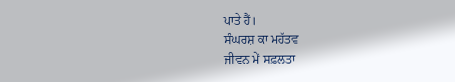ਪਾਤੇ ਹੈਂ।
ਸੰਘਰਸ਼ ਕਾ ਮਹੱਤਵ
ਜੀਵਨ ਮੇਂ ਸਫ਼ਲਤਾ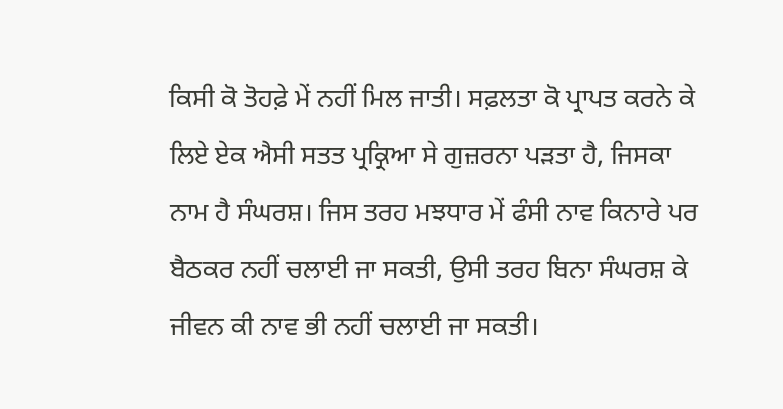ਕਿਸੀ ਕੋ ਤੋਹਫ਼ੇ ਮੇਂ ਨਹੀਂ ਮਿਲ ਜਾਤੀ। ਸਫ਼ਲਤਾ ਕੋ ਪ੍ਰਾਪਤ ਕਰਨੇ ਕੇ ਲਿਏ ਏਕ ਐਸੀ ਸਤਤ ਪ੍ਰਕ੍ਰਿਆ ਸੇ ਗੁਜ਼ਰਨਾ ਪੜਤਾ ਹੈ, ਜਿਸਕਾ ਨਾਮ ਹੈ ਸੰਘਰਸ਼। ਜਿਸ ਤਰਹ ਮਝਧਾਰ ਮੇਂ ਫੰਸੀ ਨਾਵ ਕਿਨਾਰੇ ਪਰ ਬੈਠਕਰ ਨਹੀਂ ਚਲਾਈ ਜਾ ਸਕਤੀ, ਉਸੀ ਤਰਹ ਬਿਨਾ ਸੰਘਰਸ਼ ਕੇ ਜੀਵਨ ਕੀ ਨਾਵ ਭੀ ਨਹੀਂ ਚਲਾਈ ਜਾ ਸਕਤੀ।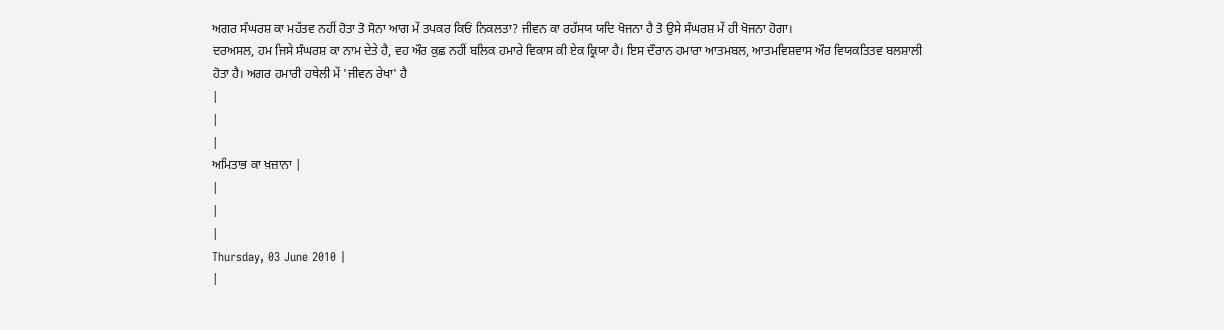ਅਗਰ ਸੰਘਰਸ਼ ਕਾ ਮਹੱਤਵ ਨਹੀਂ ਹੋਤਾ ਤੋ ਸੋਨਾ ਆਗ ਮੇਂ ਤਪਕਰ ਕਿਓਂ ਨਿਕਲਤਾ? ਜੀਵਨ ਕਾ ਰਹੱਸਯ ਯਦਿ ਖੋਜਨਾ ਹੈ ਤੋ ਉਸੇ ਸੰਘਰਸ਼ ਮੇਂ ਹੀ ਖੋਜਨਾ ਹੋਗਾ।
ਦਰਅਸਲ, ਹਮ ਜਿਸੇ ਸੰਘਰਸ਼ ਕਾ ਨਾਮ ਦੇਤੇ ਹੈ, ਵਹ ਔਰ ਕੁਛ ਨਹੀਂ ਬਲਿਕ ਹਮਾਰੇ ਵਿਕਾਸ ਕੀ ਏਕ ਕ੍ਰਿਯਾ ਹੈ। ਇਸ ਦੌਰਾਨ ਹਮਾਰਾ ਆਤਮਬਲ, ਆਤਮਵਿਸ਼ਵਾਸ ਔਰ ਵਿਯਕਤਿਤਵ ਬਲਸ਼ਾਲੀ ਹੋਤਾ ਹੈ। ਅਗਰ ਹਮਾਰੀ ਹਥੇਲੀ ਮੇਂ 'ਜੀਵਨ ਰੇਖਾ' ਹੈ
|
|
|
ਅਮਿਤਾਭ ਕਾ ਖ਼ਜ਼ਾਨਾ |
|
|
|
Thursday, 03 June 2010 |
|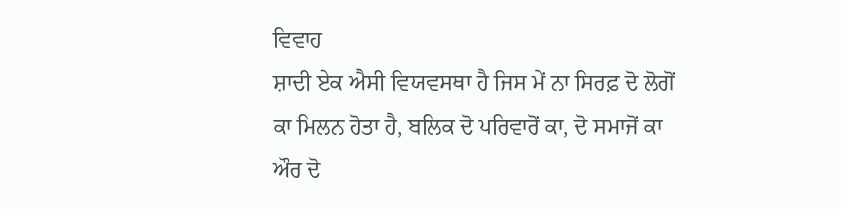ਵਿਵਾਹ
ਸ਼ਾਦੀ ਏਕ ਐਸੀ ਵਿਯਵਸਥਾ ਹੈ ਜਿਸ ਮੇਂ ਨਾ ਸਿਰਫ਼ ਦੋ ਲੋਗੋਂ ਕਾ ਮਿਲਨ ਹੋਤਾ ਹੈ, ਬਲਿਕ ਦੋ ਪਰਿਵਾਰੋਂ ਕਾ, ਦੋ ਸਮਾਜੋਂ ਕਾ ਔਰ ਦੋ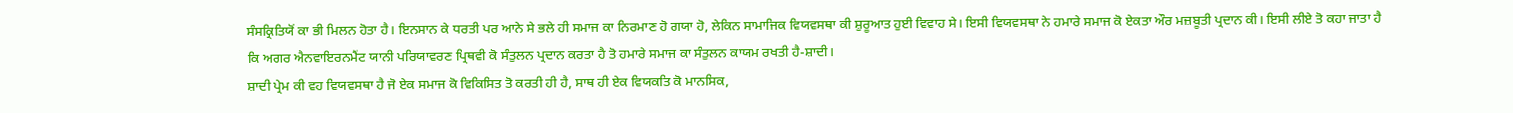ਸੰਸਕ੍ਰਿਤਿਯੋਂ ਕਾ ਭੀ ਮਿਲਨ ਹੋਤਾ ਹੈ। ਇਨਸਾਨ ਕੇ ਧਰਤੀ ਪਰ ਆਨੇ ਸੇ ਭਲੇ ਹੀ ਸਮਾਜ ਕਾ ਨਿਰਮਾਣ ਹੋ ਗਯਾ ਹੋ, ਲੇਕਿਨ ਸਾਮਾਜਿਕ ਵਿਯਵਸਥਾ ਕੀ ਸ਼ੁਰੂਆਤ ਹੁਈ ਵਿਵਾਹ ਸੇ। ਇਸੀ ਵਿਯਵਸਥਾ ਨੇ ਹਮਾਰੇ ਸਮਾਜ ਕੋ ਏਕਤਾ ਔਰ ਮਜ਼ਬੂਤੀ ਪ੍ਰਦਾਨ ਕੀ। ਇਸੀ ਲੀਏ ਤੋ ਕਹਾ ਜਾਤਾ ਹੈ ਕਿ ਅਗਰ ਐਨਵਾਇਰਨਮੈਂਟ ਯਾਨੀ ਪਰਿਯਾਵਰਣ ਪ੍ਰਿਥਵੀ ਕੋ ਸੰਤੁਲਨ ਪ੍ਰਦਾਨ ਕਰਤਾ ਹੈ ਤੋ ਹਮਾਰੇ ਸਮਾਜ ਕਾ ਸੰਤੁਲਨ ਕਾਯਮ ਰਖਤੀ ਹੈ-ਸ਼ਾਦੀ।
ਸ਼ਾਦੀ ਪ੍ਰੇਮ ਕੀ ਵਹ ਵਿਯਵਸਥਾ ਹੈ ਜੋ ਏਕ ਸਮਾਜ ਕੋ ਵਿਕਿਸਿਤ ਤੋ ਕਰਤੀ ਹੀ ਹੈ, ਸਾਥ ਹੀ ਏਕ ਵਿਯਕਤਿ ਕੋ ਮਾਨਸਿਕ,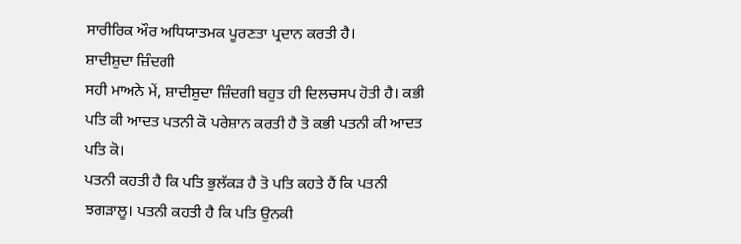ਸਾਰੀਰਿਕ ਔਰ ਅਧਿਯਾਤਮਕ ਪੂਰਣਤਾ ਪ੍ਰਦਾਨ ਕਰਤੀ ਹੈ।
ਸ਼ਾਦੀਸ਼ੁਦਾ ਜ਼ਿੰਦਗੀ
ਸਹੀ ਮਾਅਨੇ ਮੇਂ, ਸ਼ਾਦੀਸ਼ੁਦਾ ਜ਼ਿੰਦਗੀ ਬਹੁਤ ਹੀ ਦਿਲਚਸਪ ਹੋਤੀ ਹੈ। ਕਭੀ ਪਤਿ ਕੀ ਆਦਤ ਪਤਨੀ ਕੋ ਪਰੇਸ਼ਾਨ ਕਰਤੀ ਹੈ ਤੋ ਕਭੀ ਪਤਨੀ ਕੀ ਆਦਤ ਪਤਿ ਕੋ।
ਪਤਨੀ ਕਹਤੀ ਹੈ ਕਿ ਪਤਿ ਭੁਲੱਕੜ ਹੈ ਤੋ ਪਤਿ ਕਹਤੇ ਹੈਂ ਕਿ ਪਤਨੀ ਝਗੜਾਲੂ। ਪਤਨੀ ਕਹਤੀ ਹੈ ਕਿ ਪਤਿ ਉਨਕੀ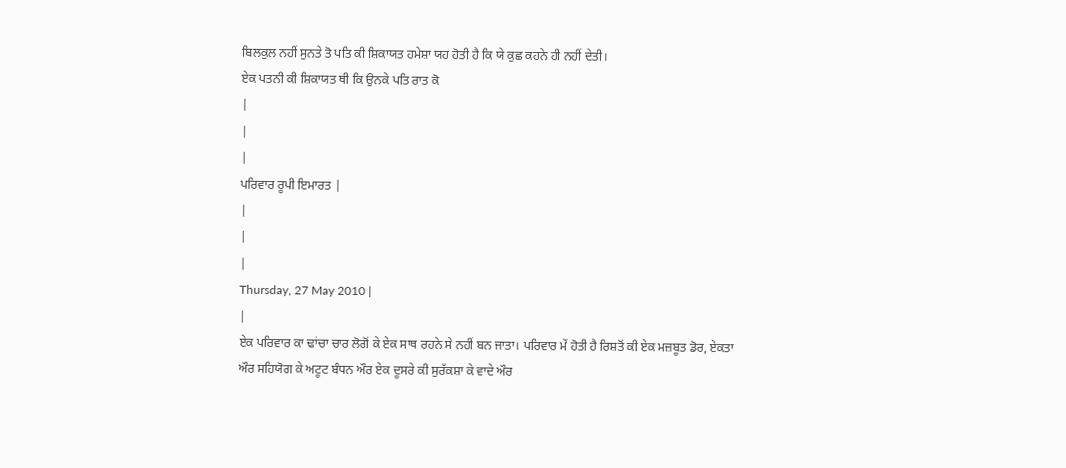ਬਿਲਕੁਲ ਨਹੀਂ ਸੁਨਤੇ ਤੋ ਪਤਿ ਕੀ ਸ਼ਿਕਾਯਤ ਹਮੇਸ਼ਾ ਯਹ ਹੋਤੀ ਹੈ ਕਿ ਯੇ ਕੁਛ ਕਹਨੇ ਹੀ ਨਹੀਂ ਦੇਤੀ।
ਏਕ ਪਤਨੀ ਕੀ ਸ਼ਿਕਾਯਤ ਥੀ ਕਿ ਉਨਕੇ ਪਤਿ ਰਾਤ ਕੋ
|
|
|
ਪਰਿਵਾਰ ਰੂਪੀ ਇਮਾਰਤ |
|
|
|
Thursday, 27 May 2010 |
|
ਏਕ ਪਰਿਵਾਰ ਕਾ ਢਾਂਚਾ ਚਾਰ ਲੋਗੋਂ ਕੇ ਏਕ ਸਾਥ ਰਹਨੇ ਸੇ ਨਹੀਂ ਬਨ ਜਾਤਾ। ਪਰਿਵਾਰ ਮੇਂ ਹੋਤੀ ਹੈ ਰਿਸ਼ਤੋਂ ਕੀ ਏਕ ਮਜ਼ਬੂਤ ਡੋਰ, ਏਕਤਾ ਔਰ ਸਹਿਯੋਗ ਕੇ ਅਟੂਟ ਬੰਧਨ ਔਰ ਏਕ ਦੂਸਰੇ ਕੀ ਸੁਰੱਕਸ਼ਾ ਕੇ ਵਾਦੇ ਔਰ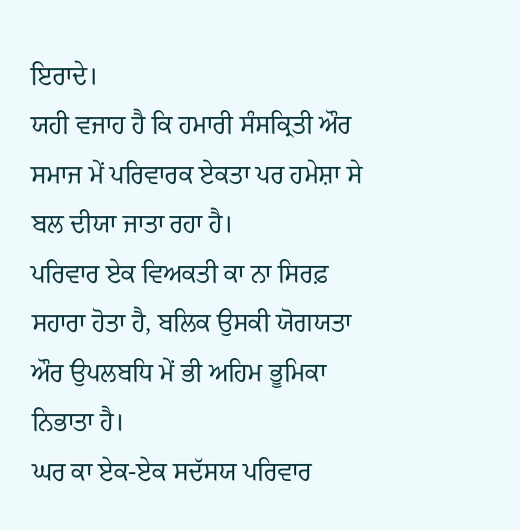ਇਰਾਦੇ।
ਯਹੀ ਵਜਾਹ ਹੈ ਕਿ ਹਮਾਰੀ ਸੰਸਕ੍ਰਿਤੀ ਔਰ ਸਮਾਜ ਮੇਂ ਪਰਿਵਾਰਕ ਏਕਤਾ ਪਰ ਹਮੇਸ਼ਾ ਸੇ ਬਲ ਦੀਯਾ ਜਾਤਾ ਰਹਾ ਹੈ।
ਪਰਿਵਾਰ ਏਕ ਵਿਅਕਤੀ ਕਾ ਨਾ ਸਿਰਫ਼ ਸਹਾਰਾ ਹੋਤਾ ਹੈ, ਬਲਿਕ ਉਸਕੀ ਯੋਗਯਤਾ ਔਰ ਉਪਲਬਧਿ ਮੇਂ ਭੀ ਅਹਿਮ ਭੂਮਿਕਾ ਨਿਭਾਤਾ ਹੈ।
ਘਰ ਕਾ ਏਕ-ਏਕ ਸਦੱਸਯ ਪਰਿਵਾਰ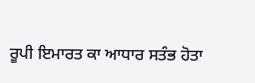ਰੂਪੀ ਇਮਾਰਤ ਕਾ ਆਧਾਰ ਸਤੰਭ ਹੋਤਾ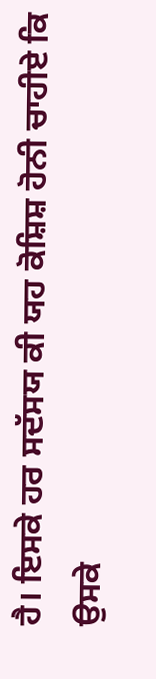ਹੈ। ਇਸਕੇ ਹਰ ਸਦੱਸਯ ਕੀ ਯਹ ਕੋਸ਼ਿਸ਼ ਹੋਨੀ ਚਾਹੀਏ ਕਿ ਉਸਕੇ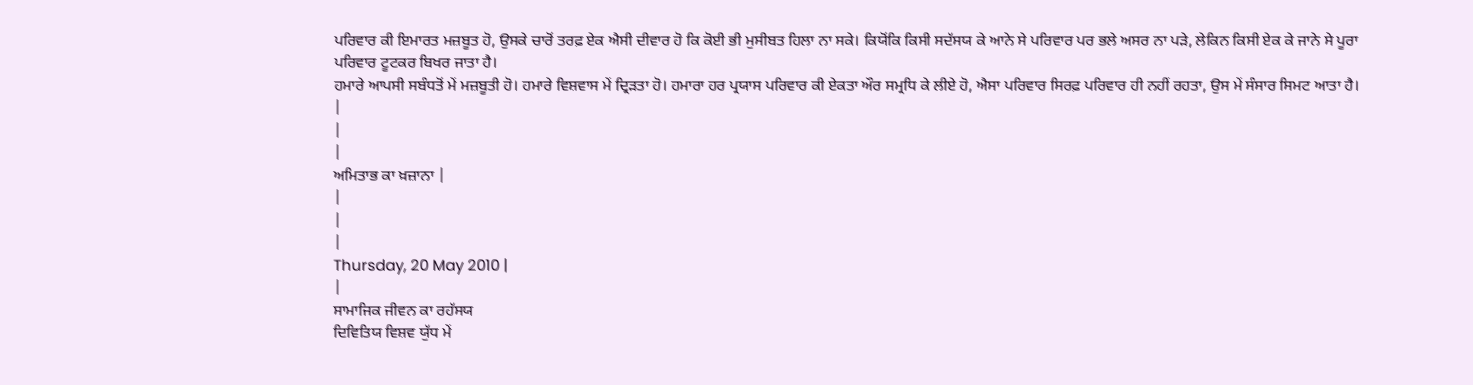ਪਰਿਵਾਰ ਕੀ ਇਮਾਰਤ ਮਜ਼ਬੂਤ ਹੋ, ਉਸਕੇ ਚਾਰੋਂ ਤਰਫ਼ ਏਕ ਐਸੀ ਦੀਵਾਰ ਹੋ ਕਿ ਕੋਈ ਭੀ ਮੁਸੀਬਤ ਹਿਲਾ ਨਾ ਸਕੇ। ਕਿਯੋਂਕਿ ਕਿਸੀ ਸਦੱਸਯ ਕੇ ਆਨੇ ਸੇ ਪਰਿਵਾਰ ਪਰ ਭਲੇ ਅਸਰ ਨਾ ਪੜੇ, ਲੇਕਿਨ ਕਿਸੀ ਏਕ ਕੇ ਜਾਨੇ ਸੇ ਪੂਰਾ ਪਰਿਵਾਰ ਟੂਟਕਰ ਬਿਖਰ ਜਾਤਾ ਹੈ।
ਹਮਾਰੇ ਆਪਸੀ ਸਬੰਧਤੋਂ ਮੇਂ ਮਜ਼ਬੂਤੀ ਹੋ। ਹਮਾਰੇ ਵਿਸ਼ਵਾਸ ਮੇਂ ਦ੍ਰਿੜਤਾ ਹੋ। ਹਮਾਰਾ ਹਰ ਪ੍ਰਯਾਸ ਪਰਿਵਾਰ ਕੀ ਏਕਤਾ ਔਰ ਸਮ੍ਰਧਿ ਕੇ ਲੀਏ ਹੋ, ਐਸਾ ਪਰਿਵਾਰ ਸਿਰਫ਼ ਪਰਿਵਾਰ ਹੀ ਨਹੀਂ ਰਹਤਾ, ਉਸ ਮੇਂ ਸੰਸਾਰ ਸਿਮਟ ਆਤਾ ਹੈ।
|
|
|
ਅਮਿਤਾਭ ਕਾ ਖ਼ਜ਼ਾਨਾ |
|
|
|
Thursday, 20 May 2010 |
|
ਸਾਮਾਜਿਕ ਜੀਵਨ ਕਾ ਰਹੱਸਯ
ਦਿਵਿਤਿਯ ਵਿਸ਼ਵ ਯੁੱਧ ਮੇਂ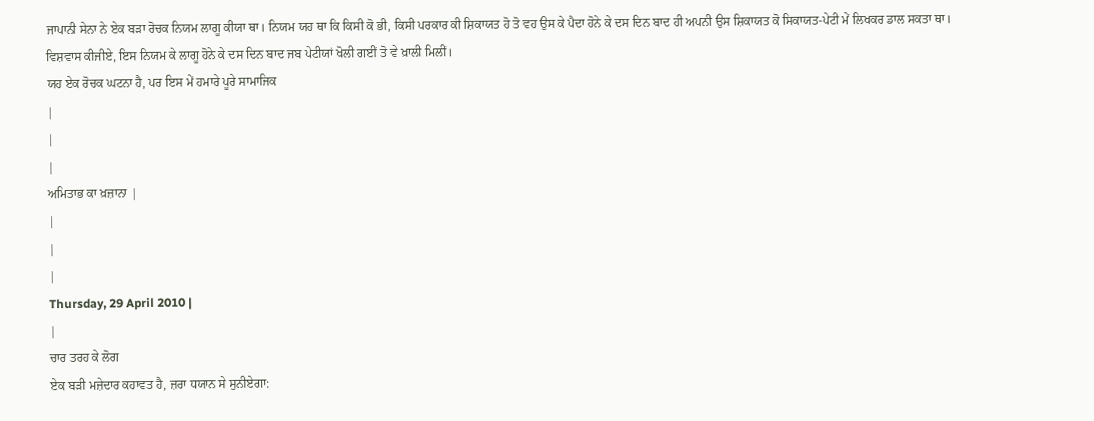ਜਾਪਾਨੀ ਸੇਨਾ ਨੇ ਏਕ ਬੜਾ ਰੋਚਕ ਨਿਯਮ ਲਾਗੂ ਕੀਯਾ ਥਾ। ਨਿਯਮ ਯਹ ਥਾ ਕਿ ਕਿਸੀ ਕੋ ਭੀ, ਕਿਸੀ ਪਰਕਾਰ ਕੀ ਸ਼ਿਕਾਯਤ ਹੋ ਤੋ ਵਹ ਉਸ ਕੇ ਪੈਦਾ ਹੋਨੇ ਕੇ ਦਸ ਦਿਨ ਬਾਦ ਹੀ ਅਪਨੀ ਉਸ ਸ਼ਿਕਾਯਤ ਕੋ ਸਿਕਾਯਤ-ਪੇਟੀ ਮੇਂ ਲਿਖਕਰ ਡਾਲ ਸਕਤਾ ਥਾ।
ਵਿਸ਼ਵਾਸ ਕੀਜੀਏ, ਇਸ ਨਿਯਮ ਕੇ ਲਾਗੂ ਹੋਨੇ ਕੇ ਦਸ ਦਿਨ ਬਾਦ ਜਬ ਪੇਟੀਯਾਂ ਖੋਲੀ ਗਈਂ ਤੋ ਵੇ ਖ਼ਾਲੀ ਮਿਲੀਂ।
ਯਹ ਏਕ ਰੋਚਕ ਘਟਨਾ ਹੈ, ਪਰ ਇਸ ਮੇਂ ਹਮਾਰੇ ਪੂਰੇ ਸਾਮਾਜਿਕ
|
|
|
ਅਮਿਤਾਭ ਕਾ ਖ਼ਜ਼ਾਨਾ |
|
|
|
Thursday, 29 April 2010 |
|
ਚਾਰ ਤਰਹ ਕੇ ਲੋਗ
ਏਕ ਬੜੀ ਮਜ਼ੇਦਾਰ ਕਹਾਵਤ ਹੈ, ਜ਼ਰਾ ਧਯਾਨ ਸੇ ਸੁਨੀਏਗਾ: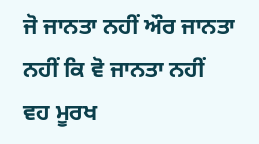ਜੋ ਜਾਨਤਾ ਨਹੀਂ ਔਰ ਜਾਨਤਾ ਨਹੀਂ ਕਿ ਵੋ ਜਾਨਤਾ ਨਹੀਂ
ਵਹ ਮੂਰਖ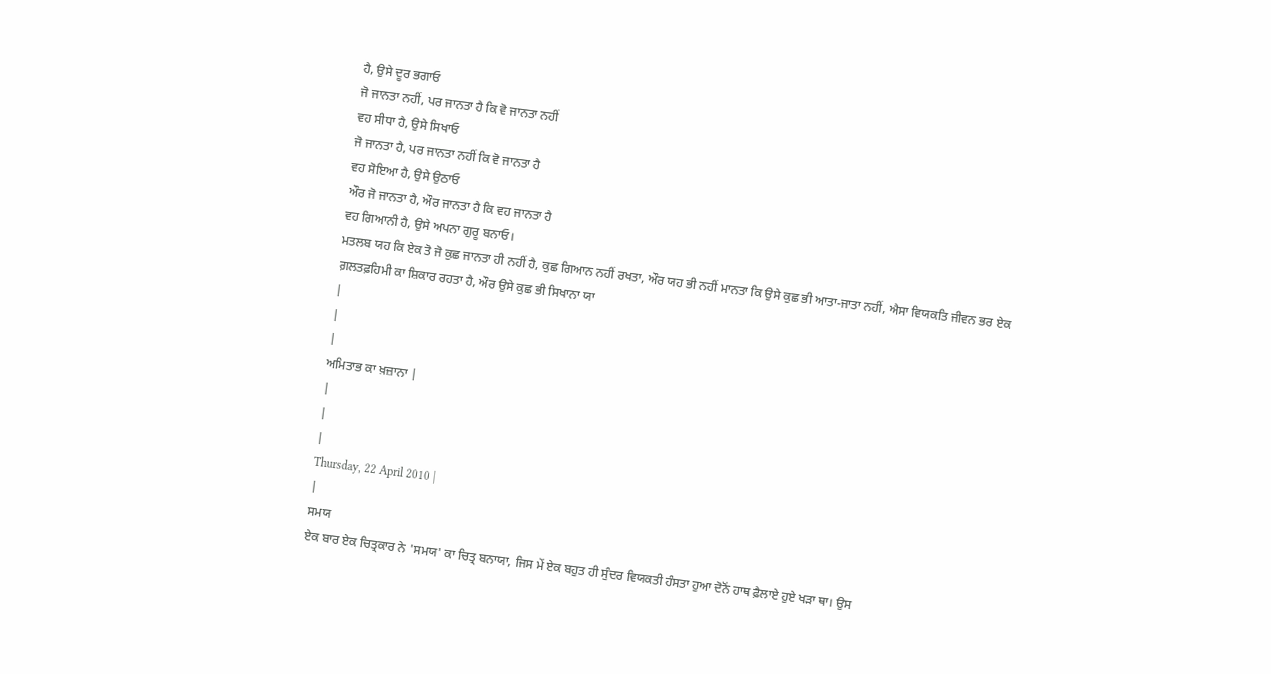ਹੈ, ਉਸੇ ਦੂਰ ਭਗਾਓ
ਜੋ ਜਾਨਤਾ ਨਹੀਂ, ਪਰ ਜਾਨਤਾ ਹੈ ਕਿ ਵੋ ਜਾਨਤਾ ਨਹੀਂ
ਵਹ ਸੀਧਾ ਹੈ, ਉਸੇ ਸਿਖਾਓ
ਜੋ ਜਾਨਤਾ ਹੈ, ਪਰ ਜਾਨਤਾ ਨਹੀਂ ਕਿ ਵੋ ਜਾਨਤਾ ਹੈ
ਵਹ ਸੋਇਆ ਹੈ, ਉਸੇ ਉਠਾਓ
ਔਰ ਜੋ ਜਾਨਤਾ ਹੈ, ਔਰ ਜਾਨਤਾ ਹੈ ਕਿ ਵਹ ਜਾਨਤਾ ਹੈ
ਵਹ ਗਿਆਨੀ ਹੈ, ਉਸੇ ਅਪਨਾ ਗੁਰੂ ਬਨਾਓ।
ਮਤਲਬ ਯਹ ਕਿ ਏਕ ਤੋ ਜੋ ਕੁਛ ਜਾਨਤਾ ਹੀ ਨਹੀਂ ਹੈ, ਕੁਛ ਗਿਆਨ ਨਹੀਂ ਰਖਤਾ, ਔਰ ਯਹ ਭੀ ਨਹੀਂ ਮਾਨਤਾ ਕਿ ਉਸੇ ਕੁਛ ਭੀ ਆਤਾ-ਜਾਤਾ ਨਹੀਂ, ਐਸਾ ਵਿਯਕਤਿ ਜੀਵਨ ਭਰ ਏਕ ਗ਼ਲਤਫ਼ਹਿਮੀ ਕਾ ਸ਼ਿਕਾਰ ਰਹਤਾ ਹੈ, ਔਰ ਉਸੇ ਕੁਛ ਭੀ ਸਿਖਾਨਾ ਯਾ
|
|
|
ਅਮਿਤਾਭ ਕਾ ਖ਼ਜ਼ਾਨਾ |
|
|
|
Thursday, 22 April 2010 |
|
ਸਮਯ
ਏਕ ਬਾਰ ਏਕ ਚਿਤ੍ਰਕਾਰ ਨੇ 'ਸਮਯ' ਕਾ ਚਿਤ੍ਰ ਬਨਾਯਾ, ਜਿਸ ਮੇਂ ਏਕ ਬਹੁਤ ਹੀ ਸੁੰਦਰ ਵਿਯਕਤੀ ਹੰਸਤਾ ਹੁਆ ਦੋਨੋਂ ਹਾਥ ਫ਼ੈਲਾਏ ਹੁਏ ਖੜਾ ਥਾ। ਉਸ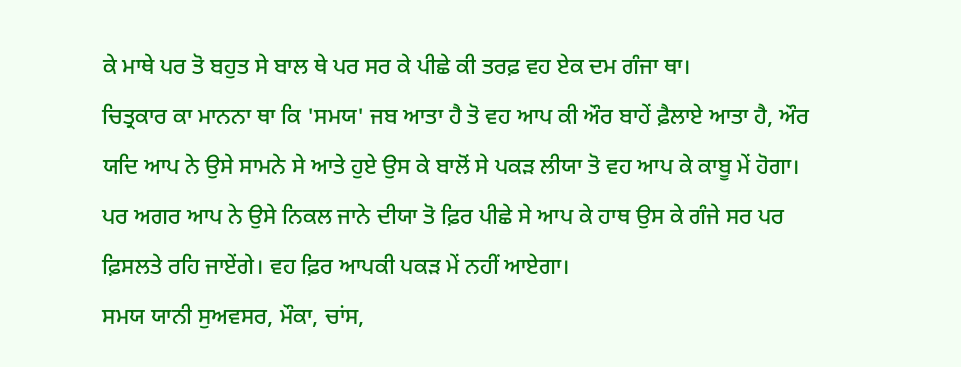ਕੇ ਮਾਥੇ ਪਰ ਤੋ ਬਹੁਤ ਸੇ ਬਾਲ ਥੇ ਪਰ ਸਰ ਕੇ ਪੀਛੇ ਕੀ ਤਰਫ਼ ਵਹ ਏਕ ਦਮ ਗੰਜਾ ਥਾ।
ਚਿਤ੍ਰਕਾਰ ਕਾ ਮਾਨਨਾ ਥਾ ਕਿ 'ਸਮਯ' ਜਬ ਆਤਾ ਹੈ ਤੋ ਵਹ ਆਪ ਕੀ ਔਰ ਬਾਹੇਂ ਫ਼ੈਲਾਏ ਆਤਾ ਹੈ, ਔਰ ਯਦਿ ਆਪ ਨੇ ਉਸੇ ਸਾਮਨੇ ਸੇ ਆਤੇ ਹੁਏ ਉਸ ਕੇ ਬਾਲੋਂ ਸੇ ਪਕੜ ਲੀਯਾ ਤੋ ਵਹ ਆਪ ਕੇ ਕਾਬੂ ਮੇਂ ਹੋਗਾ। ਪਰ ਅਗਰ ਆਪ ਨੇ ਉਸੇ ਨਿਕਲ ਜਾਨੇ ਦੀਯਾ ਤੋ ਫ਼ਿਰ ਪੀਛੇ ਸੇ ਆਪ ਕੇ ਹਾਥ ਉਸ ਕੇ ਗੰਜੇ ਸਰ ਪਰ ਫ਼ਿਸਲਤੇ ਰਹਿ ਜਾਏਂਗੇ। ਵਹ ਫ਼ਿਰ ਆਪਕੀ ਪਕੜ ਮੇਂ ਨਹੀਂ ਆਏਗਾ।
ਸਮਯ ਯਾਨੀ ਸੁਅਵਸਰ, ਮੌਕਾ, ਚਾਂਸ,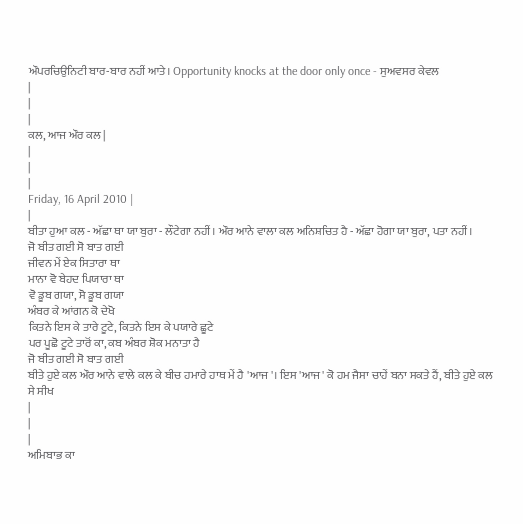ਔਪਰਚਿਉਨਿਟੀ ਬਾਰ-ਬਾਰ ਨਹੀਂ ਆਤੇ। Opportunity knocks at the door only once - ਸੁਅਵਸਰ ਕੇਵਲ
|
|
|
ਕਲ, ਆਜ ਔਰ ਕਲ |
|
|
|
Friday, 16 April 2010 |
|
ਬੀਤਾ ਹੁਆ ਕਲ - ਅੱਛਾ ਥਾ ਯਾ ਬੁਰਾ - ਲੌਟੇਗਾ ਨਹੀਂ। ਔਰ ਆਨੇ ਵਾਲਾ ਕਲ ਅਨਿਸ਼ਚਿਤ ਹੈ - ਅੱਛਾ ਹੋਗਾ ਯਾ ਬੁਰਾ, ਪਤਾ ਨਹੀਂ।
ਜੋ ਬੀਤ ਗਈ ਸੋ ਬਾਤ ਗਈ
ਜੀਵਨ ਮੇਂ ਏਕ ਸਿਤਾਰਾ ਥਾ
ਮਾਨਾ ਵੋ ਬੇਹਦ ਪਿਯਾਰਾ ਥਾ
ਵੋ ਡੂਬ ਗਯਾ, ਸੋ ਡੂਬ ਗਯਾ
ਅੰਬਰ ਕੇ ਆਂਗਨ ਕੋ ਦੇਖੋ
ਕਿਤਨੇ ਇਸ ਕੇ ਤਾਰੇ ਟੂਟੇ, ਕਿਤਨੇ ਇਸ ਕੇ ਪਯਾਰੇ ਛੂਟੇ
ਪਰ ਪੂਛੋ ਟੂਟੇ ਤਾਰੋਂ ਕਾ, ਕਬ ਅੰਬਰ ਸ਼ੋਕ ਮਨਾਤਾ ਹੈ
ਜੋ ਬੀਤ ਗਈ ਸੋ ਬਾਤ ਗਈ
ਬੀਤੇ ਹੁਏ ਕਲ ਔਰ ਆਨੇ ਵਾਲੇ ਕਲ ਕੇ ਬੀਚ ਹਮਾਰੇ ਹਾਥ ਮੇਂ ਹੈ 'ਆਜ'। ਇਸ 'ਆਜ' ਕੋ ਹਮ ਜੈਸਾ ਚਾਹੇਂ ਬਨਾ ਸਕਤੇ ਹੈਂ, ਬੀਤੇ ਹੁਏ ਕਲ ਸੇ ਸੀਖ
|
|
|
ਅਮਿਬਾਭ ਕਾ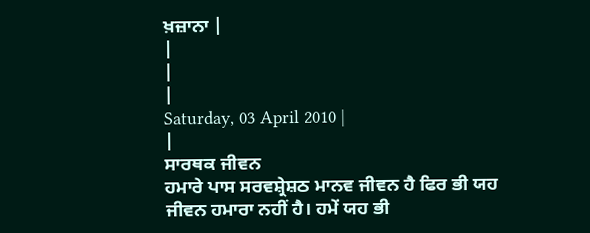ਖ਼ਜ਼ਾਨਾ |
|
|
|
Saturday, 03 April 2010 |
|
ਸਾਰਥਕ ਜੀਵਨ
ਹਮਾਰੇ ਪਾਸ ਸਰਵਸ਼੍ਰੇਸ਼ਠ ਮਾਨਵ ਜੀਵਨ ਹੈ ਫਿਰ ਭੀ ਯਹ ਜੀਵਨ ਹਮਾਰਾ ਨਹੀਂ ਹੈ। ਹਮੇਂ ਯਹ ਭੀ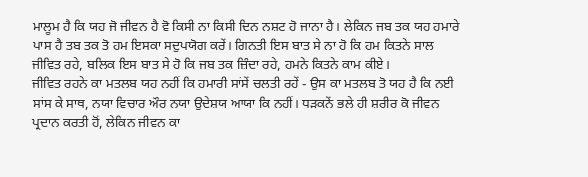ਮਾਲੂਮ ਹੈ ਕਿ ਯਹ ਜੋ ਜੀਵਨ ਹੈ ਵੋ ਕਿਸੀ ਨਾ ਕਿਸੀ ਦਿਨ ਨਸ਼ਟ ਹੋ ਜਾਨਾ ਹੈ। ਲੇਕਿਨ ਜਬ ਤਕ ਯਹ ਹਮਾਰੇ ਪਾਸ ਹੈ ਤਬ ਤਕ ਤੋ ਹਮ ਇਸਕਾ ਸਦੁਪਯੋਗ ਕਰੇਂ। ਗਿਨਤੀ ਇਸ ਬਾਤ ਸੇ ਨਾ ਹੋ ਕਿ ਹਮ ਕਿਤਨੇ ਸਾਲ ਜੀਵਿਤ ਰਹੇ, ਬਲਿਕ ਇਸ ਬਾਤ ਸੇ ਹੋ ਕਿ ਜਬ ਤਕ ਜ਼ਿੰਦਾ ਰਹੇ, ਹਮਨੇ ਕਿਤਨੇ ਕਾਮ ਕੀਏ।
ਜੀਵਿਤ ਰਹਨੇ ਕਾ ਮਤਲਬ ਯਹ ਨਹੀਂ ਕਿ ਹਮਾਰੀ ਸਾਂਸੇਂ ਚਲਤੀ ਰਹੇਂ - ਉਸ ਕਾ ਮਤਲਬ ਤੋ ਯਹ ਹੈ ਕਿ ਨਈ ਸਾਂਸ ਕੇ ਸਾਥ, ਨਯਾ ਵਿਚਾਰ ਔਰ ਨਯਾ ਉਦੇਸ਼ਯ ਆਯਾ ਕਿ ਨਹੀਂ। ਧੜਕਨੇਂ ਭਲੇ ਹੀ ਸ਼ਰੀਰ ਕੋ ਜੀਵਨ ਪ੍ਰਦਾਨ ਕਰਤੀ ਹੋਂ, ਲੇਕਿਨ ਜੀਵਨ ਕਾ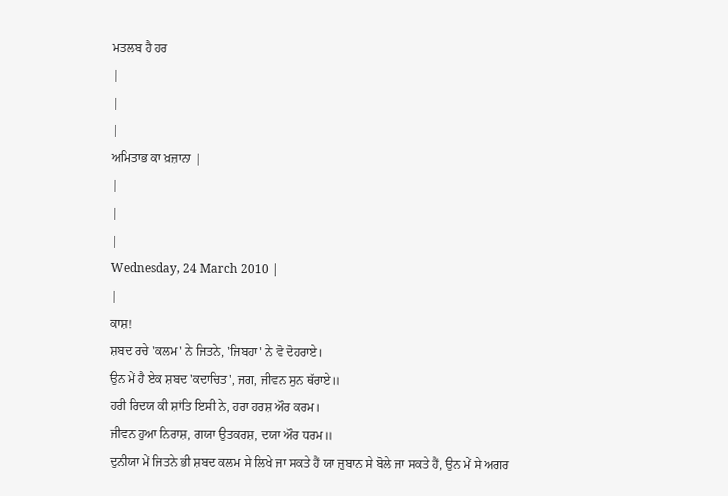ਮਤਲਬ ਹੈ ਹਰ
|
|
|
ਅਮਿਤਾਭ ਕਾ ਖ਼ਜ਼ਾਨਾ |
|
|
|
Wednesday, 24 March 2010 |
|
ਕਾਸ਼!
ਸ਼ਬਦ ਰਚੇ 'ਕਲਮ' ਨੇ ਜਿਤਨੇ, 'ਜਿਬਹਾ' ਨੇ ਵੋ ਦੋਹਰਾਏ।
ਉਨ ਮੇਂ ਹੈ ਏਕ ਸ਼ਬਦ 'ਕਦਾਚਿਤ', ਜਗ, ਜੀਵਨ ਸੁਨ ਥੱਰਾਏ॥
ਹਰੀ ਰਿਦਯ ਕੀ ਸ਼ਾਂਤਿ ਇਸੀ ਨੇ, ਹਰਾ ਹਰਸ਼ ਔਰ ਕਰਮ।
ਜੀਵਨ ਹੁਆ ਨਿਰਾਸ਼, ਗਯਾ ਉਤਕਰਸ਼, ਦਯਾ ਔਰ ਧਰਮ॥
ਦੁਨੀਯਾ ਮੇਂ ਜਿਤਨੇ ਭੀ ਸ਼ਬਦ ਕਲਮ ਸੇ ਲਿਖੇ ਜਾ ਸਕਤੇ ਹੈਂ ਯਾ ਜ਼ੁਬਾਨ ਸੇ ਬੋਲੇ ਜਾ ਸਕਤੇ ਹੈਂ, ਉਨ ਮੇਂ ਸੇ ਅਗਰ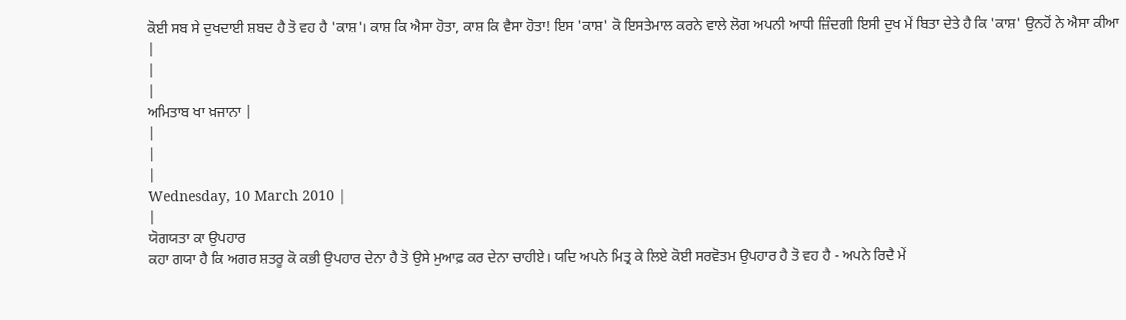ਕੋਈ ਸਬ ਸੇ ਦੁਖਦਾਈ ਸ਼ਬਦ ਹੈ ਤੋ ਵਹ ਹੈ 'ਕਾਸ਼'। ਕਾਸ਼ ਕਿ ਐਸਾ ਹੋਤਾ, ਕਾਸ਼ ਕਿ ਵੈਸਾ ਹੋਤਾ! ਇਸ 'ਕਾਸ਼' ਕੋ ਇਸਤੇਮਾਲ ਕਰਨੇ ਵਾਲੇ ਲੋਗ ਅਪਨੀ ਆਧੀ ਜ਼ਿੰਦਗੀ ਇਸੀ ਦੁਖ ਮੇਂ ਬਿਤਾ ਦੇਤੇ ਹੈ ਕਿ 'ਕਾਸ਼' ਉਨਹੋਂ ਨੇ ਐਸਾ ਕੀਆ
|
|
|
ਅਮਿਤਾਬ ਖਾ ਖ਼ਜਾਨਾ |
|
|
|
Wednesday, 10 March 2010 |
|
ਯੋਗਯਤਾ ਕਾ ਉਪਹਾਰ
ਕਹਾ ਗਯਾ ਹੈ ਕਿ ਅਗਰ ਸ਼ਤਰੂ ਕੋ ਕਭੀ ਉਪਹਾਰ ਦੇਨਾ ਹੈ ਤੋ ਉਸੇ ਮੁਆਫ਼ ਕਰ ਦੇਨਾ ਚਾਹੀਏ। ਯਦਿ ਅਪਨੇ ਮਿਤ੍ਰ ਕੇ ਲਿਏ ਕੋਈ ਸਰਵੋਤਮ ਉਪਹਾਰ ਹੈ ਤੋ ਵਹ ਹੈ - ਅਪਨੇ ਰਿਦੈ ਮੇਂ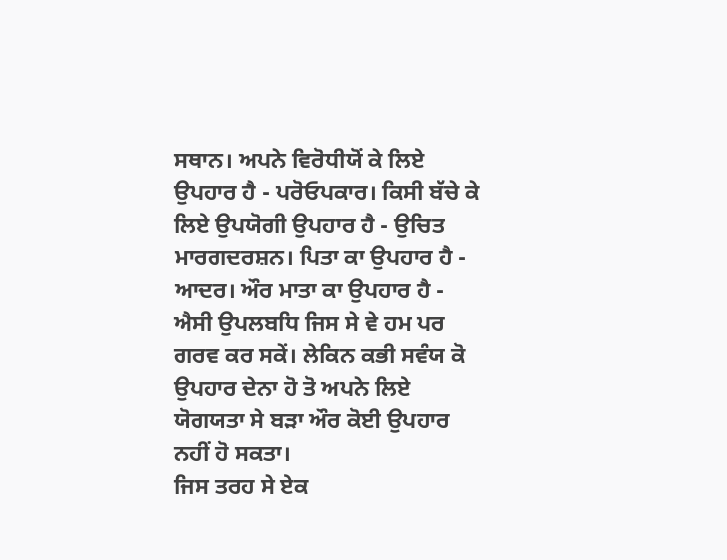ਸਥਾਨ। ਅਪਨੇ ਵਿਰੋਧੀਯੋਂ ਕੇ ਲਿਏ ਉਪਹਾਰ ਹੈ - ਪਰੋਓਪਕਾਰ। ਕਿਸੀ ਬੱਚੇ ਕੇ ਲਿਏ ਉਪਯੋਗੀ ਉਪਹਾਰ ਹੈ - ਉਚਿਤ ਮਾਰਗਦਰਸ਼ਨ। ਪਿਤਾ ਕਾ ਉਪਹਾਰ ਹੈ - ਆਦਰ। ਔਰ ਮਾਤਾ ਕਾ ਉਪਹਾਰ ਹੈ - ਐਸੀ ਉਪਲਬਧਿ ਜਿਸ ਸੇ ਵੇ ਹਮ ਪਰ ਗਰਵ ਕਰ ਸਕੇਂ। ਲੇਕਿਨ ਕਭੀ ਸਵੰਯ ਕੋ ਉਪਹਾਰ ਦੇਨਾ ਹੋ ਤੋ ਅਪਨੇ ਲਿਏ ਯੋਗਯਤਾ ਸੇ ਬੜਾ ਔਰ ਕੋਈ ਉਪਹਾਰ ਨਹੀਂ ਹੋ ਸਕਤਾ।
ਜਿਸ ਤਰਹ ਸੇ ਏਕ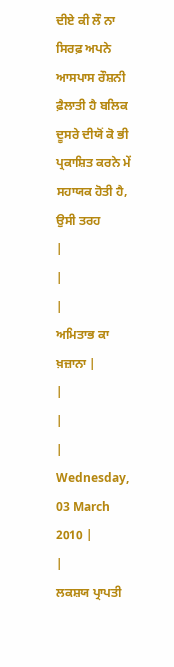ਦੀਏ ਕੀ ਲੌ ਨਾ ਸਿਰਫ਼ ਅਪਨੇ ਆਸਪਾਸ ਰੌਸ਼ਨੀ ਫ਼ੈਲਾਤੀ ਹੈ ਬਲਿਕ ਦੂਸਰੇ ਦੀਯੋਂ ਕੋ ਭੀ ਪ੍ਰਕਾਸ਼ਿਤ ਕਰਨੇ ਮੇਂ ਸਹਾਯਕ ਹੋਤੀ ਹੈ, ਉਸੀ ਤਰਹ
|
|
|
ਅਮਿਤਾਭ ਕਾ ਖ਼ਜ਼ਾਨਾ |
|
|
|
Wednesday, 03 March 2010 |
|
ਲਕਸ਼ਯ ਪ੍ਰਾਪਤੀ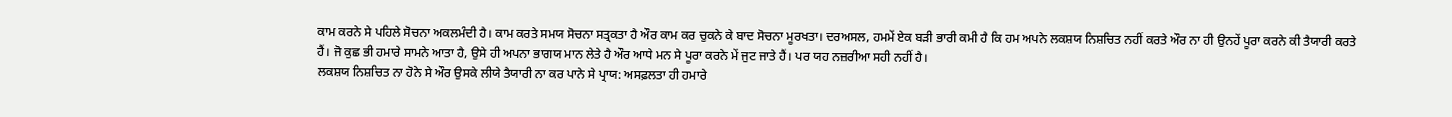ਕਾਮ ਕਰਨੇ ਸੇ ਪਹਿਲੇ ਸੋਚਨਾ ਅਕਲਮੰਦੀ ਹੈ। ਕਾਮ ਕਰਤੇ ਸਮਯ ਸੋਚਨਾ ਸਤ੍ਰਕਤਾ ਹੈ ਔਰ ਕਾਮ ਕਰ ਚੁਕਨੇ ਕੇ ਬਾਦ ਸੋਚਨਾ ਮੂਰਖਤਾ। ਦਰਅਸਲ, ਹਮਮੇਂ ਏਕ ਬੜੀ ਭਾਰੀ ਕਮੀ ਹੈ ਕਿ ਹਮ ਅਪਨੇ ਲਕਸ਼ਯ ਨਿਸ਼ਚਿਤ ਨਹੀਂ ਕਰਤੇ ਔਰ ਨਾ ਹੀ ਉਨਹੇਂ ਪੂਰਾ ਕਰਨੇ ਕੀ ਤੈਯਾਰੀ ਕਰਤੇ ਹੈਂ। ਜੋ ਕੁਛ ਭੀ ਹਮਾਰੇ ਸਾਮਨੇ ਆਤਾ ਹੈ, ਉਸੇ ਹੀ ਅਪਨਾ ਭਾਗਯ ਮਾਨ ਲੇਤੇ ਹੈ ਔਰ ਆਧੇ ਮਨ ਸੇ ਪੂਰਾ ਕਰਨੇ ਮੇਂ ਜੁਟ ਜਾਤੇ ਹੈਂ। ਪਰ ਯਹ ਨਜ਼ਰੀਆ ਸਹੀ ਨਹੀਂ ਹੈ।
ਲਕਸ਼ਯ ਨਿਸ਼ਚਿਤ ਨਾ ਹੋਨੇ ਸੇ ਔਰ ਉਸਕੇ ਲੀਯੇ ਤੈਯਾਰੀ ਨਾ ਕਰ ਪਾਨੇ ਸੇ ਪ੍ਰਾਯ: ਅਸਫ਼ਲਤਾ ਹੀ ਹਮਾਰੇ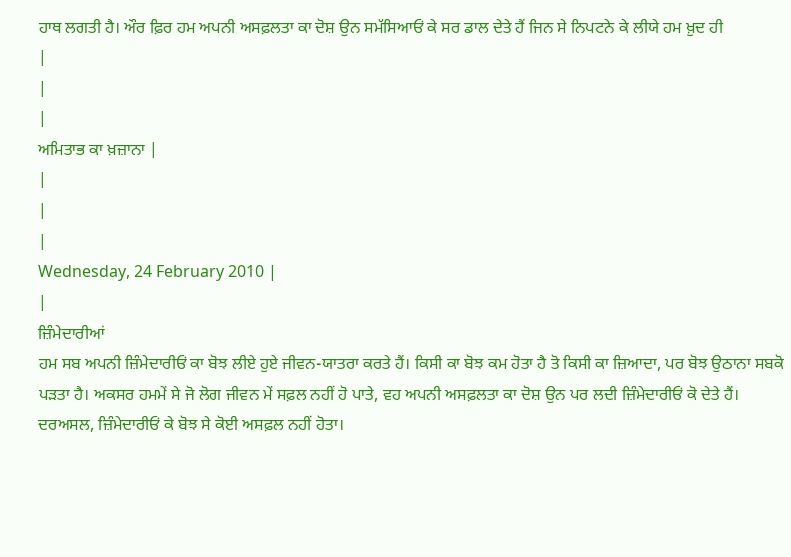ਹਾਥ ਲਗਤੀ ਹੈ। ਔਰ ਫ਼ਿਰ ਹਮ ਅਪਨੀ ਅਸਫ਼ਲਤਾ ਕਾ ਦੋਸ਼ ਉਨ ਸਮੱਸਿਆਓਂ ਕੇ ਸਰ ਡਾਲ ਦੇਤੇ ਹੈਂ ਜਿਨ ਸੇ ਨਿਪਟਨੇ ਕੇ ਲੀਯੇ ਹਮ ਖ਼ੁਦ ਹੀ
|
|
|
ਅਮਿਤਾਭ ਕਾ ਖ਼ਜ਼ਾਨਾ |
|
|
|
Wednesday, 24 February 2010 |
|
ਜ਼ਿੰਮੇਦਾਰੀਆਂ
ਹਮ ਸਬ ਅਪਨੀ ਜ਼ਿੰਮੇਦਾਰੀਓਂ ਕਾ ਬੋਝ ਲੀਏ ਹੁਏ ਜੀਵਨ-ਯਾਤਰਾ ਕਰਤੇ ਹੈਂ। ਕਿਸੀ ਕਾ ਬੋਝ ਕਮ ਹੋਤਾ ਹੈ ਤੋ ਕਿਸੀ ਕਾ ਜ਼ਿਆਦਾ, ਪਰ ਬੋਝ ਉਠਾਨਾ ਸਬਕੋ ਪੜਤਾ ਹੈ। ਅਕਸਰ ਹਮਮੇਂ ਸੇ ਜੋ ਲੋਗ ਜੀਵਨ ਮੇਂ ਸਫ਼ਲ ਨਹੀਂ ਹੋ ਪਾਤੇ, ਵਹ ਅਪਨੀ ਅਸਫ਼ਲਤਾ ਕਾ ਦੋਸ਼ ਉਨ ਪਰ ਲਦੀ ਜ਼ਿੰਮੇਦਾਰੀਓਂ ਕੋ ਦੇਤੇ ਹੈਂ।
ਦਰਅਸਲ, ਜ਼ਿੰਮੇਦਾਰੀਓਂ ਕੇ ਬੋਝ ਸੇ ਕੋਈ ਅਸਫ਼ਲ ਨਹੀਂ ਹੋਤਾ।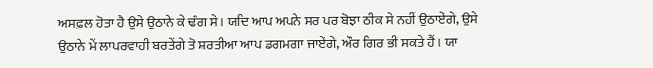ਅਸਫ਼ਲ ਹੋਤਾ ਹੈ ਉਸੇ ਉਠਾਨੇ ਕੇ ਢੰਗ ਸੇ। ਯਦਿ ਆਪ ਅਪਨੇ ਸਰ ਪਰ ਬੋਝਾ ਠੀਕ ਸੇ ਨਹੀਂ ਉਠਾਏਂਗੇ, ਉਸੇ ਉਠਾਨੇ ਮੇਂ ਲਾਪਰਵਾਹੀ ਬਰਤੇਂਗੇ ਤੋ ਸ਼ਰਤੀਆ ਆਪ ਡਗਮਗਾ ਜਾਏਂਗੇ, ਔਰ ਗਿਰ ਭੀ ਸਕਤੇ ਹੈਂ। ਯਾ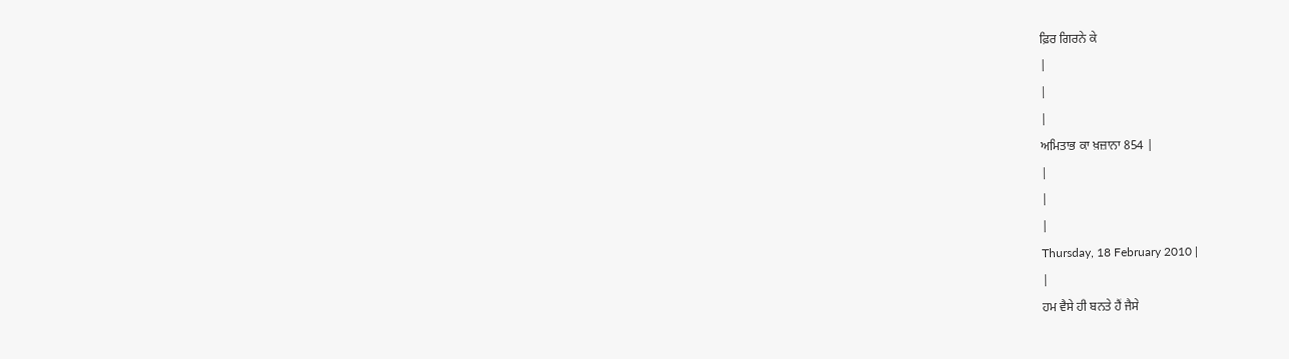ਫ਼ਿਰ ਗਿਰਨੇ ਕੇ
|
|
|
ਅਮਿਤਾਭ ਕਾ ਖ਼ਜ਼ਾਨਾ 854 |
|
|
|
Thursday, 18 February 2010 |
|
ਹਮ ਵੈਸੇ ਹੀ ਬਨਤੇ ਹੈਂ ਜੈਸੇ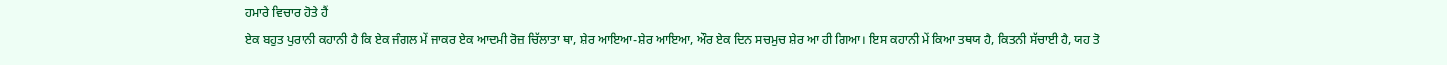ਹਮਾਰੇ ਵਿਚਾਰ ਹੋਤੇ ਹੈਂ
ਏਕ ਬਹੁਤ ਪੁਰਾਨੀ ਕਹਾਨੀ ਹੈ ਕਿ ਏਕ ਜੰਗਲ ਮੇਂ ਜਾਕਰ ਏਕ ਆਦਮੀ ਰੋਜ਼ ਚਿੱਲਾਤਾ ਥਾ, ਸ਼ੇਰ ਆਇਆ-ਸ਼ੇਰ ਆਇਆ, ਔਰ ਏਕ ਦਿਨ ਸਚਮੁਚ ਸ਼ੇਰ ਆ ਹੀ ਗਿਆ। ਇਸ ਕਹਾਨੀ ਮੇਂ ਕਿਆ ਤਥਯ ਹੈ, ਕਿਤਨੀ ਸੱਚਾਈ ਹੈ, ਯਹ ਤੋ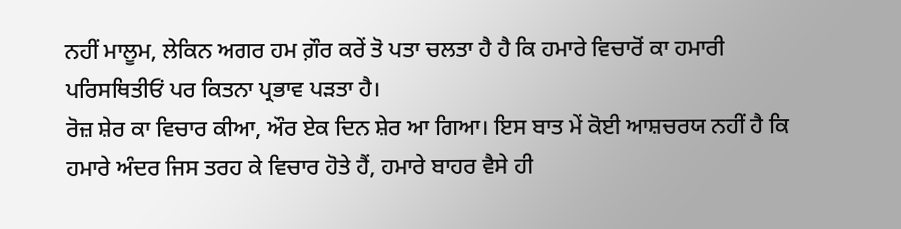ਨਹੀਂ ਮਾਲੂਮ, ਲੇਕਿਨ ਅਗਰ ਹਮ ਗ਼ੌਰ ਕਰੇਂ ਤੋ ਪਤਾ ਚਲਤਾ ਹੈ ਹੈ ਕਿ ਹਮਾਰੇ ਵਿਚਾਰੋਂ ਕਾ ਹਮਾਰੀ ਪਰਿਸਥਿਤੀਓਂ ਪਰ ਕਿਤਨਾ ਪ੍ਰਭਾਵ ਪੜਤਾ ਹੈ।
ਰੋਜ਼ ਸ਼ੇਰ ਕਾ ਵਿਚਾਰ ਕੀਆ, ਔਰ ਏਕ ਦਿਨ ਸ਼ੇਰ ਆ ਗਿਆ। ਇਸ ਬਾਤ ਮੇਂ ਕੋਈ ਆਸ਼ਚਰਯ ਨਹੀਂ ਹੈ ਕਿ ਹਮਾਰੇ ਅੰਦਰ ਜਿਸ ਤਰਹ ਕੇ ਵਿਚਾਰ ਹੋਤੇ ਹੈਂ, ਹਮਾਰੇ ਬਾਹਰ ਵੈਸੇ ਹੀ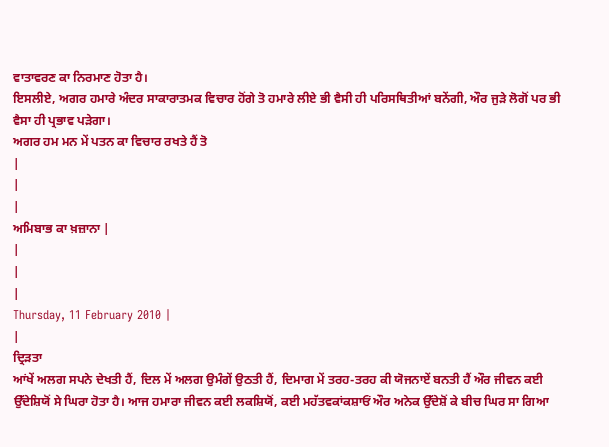ਵਾਤਾਵਰਣ ਕਾ ਨਿਰਮਾਣ ਹੋਤਾ ਹੈ।
ਇਸਲੀਏ, ਅਗਰ ਹਮਾਰੇ ਅੰਦਰ ਸਾਕਾਰਾਤਮਕ ਵਿਚਾਰ ਹੋਂਗੇ ਤੋ ਹਮਾਰੇ ਲੀਏ ਭੀ ਵੈਸੀ ਹੀ ਪਰਿਸਥਿਤੀਆਂ ਬਨੇਂਗੀ, ਔਰ ਜੁੜੇ ਲੋਗੋਂ ਪਰ ਭੀ ਵੈਸਾ ਹੀ ਪ੍ਰਭਾਵ ਪੜੇਗਾ।
ਅਗਰ ਹਮ ਮਨ ਮੇਂ ਪਤਨ ਕਾ ਵਿਚਾਰ ਰਖਤੇ ਹੈਂ ਤੋ
|
|
|
ਅਮਿਬਾਭ ਕਾ ਖ਼ਜ਼ਾਨਾ |
|
|
|
Thursday, 11 February 2010 |
|
ਦ੍ਰਿੜਤਾ
ਆਂਖੇਂ ਅਲਗ ਸਪਨੇ ਦੇਖਤੀ ਹੈਂ, ਦਿਲ ਮੇਂ ਅਲਗ ਉਮੰਗੇਂ ਉਠਤੀ ਹੈਂ, ਦਿਮਾਗ ਮੇਂ ਤਰਹ-ਤਰਹ ਕੀ ਯੋਜਨਾਏਂ ਬਨਤੀ ਹੈਂ ਔਰ ਜੀਵਨ ਕਈ ਉੱਦੇਸ਼ਿਯੋਂ ਸੇ ਘਿਰਾ ਹੋਤਾ ਹੈ। ਆਜ ਹਮਾਰਾ ਜੀਵਨ ਕਈ ਲਕਸ਼ਿਯੋਂ, ਕਈ ਮਹੱਤਵਕਾਂਕਸ਼ਾਓਂ ਔਰ ਅਨੇਕ ਉੱਦੇਸ਼ੋਂ ਕੇ ਬੀਚ ਘਿਰ ਸਾ ਗਿਆ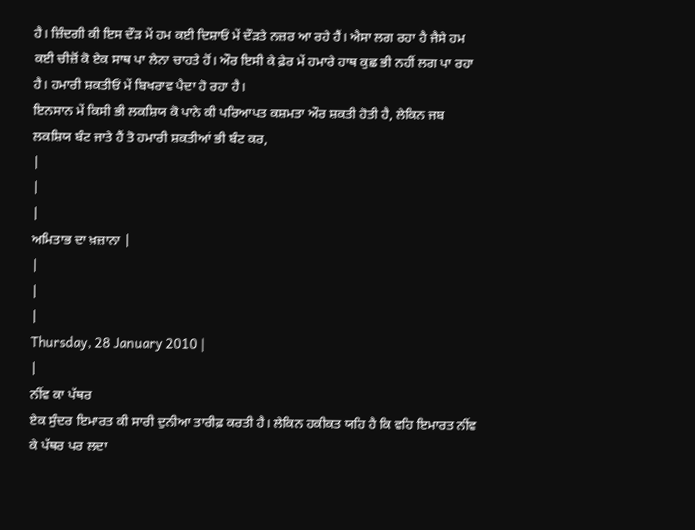ਹੈ। ਜ਼ਿੰਦਗੀ ਕੀ ਇਸ ਦੌੜ ਮੇਂ ਹਮ ਕਈ ਦਿਸ਼ਾਓਂ ਮੇਂ ਦੌੜਤੇ ਨਜ਼ਰ ਆ ਰਹੇ ਹੈਂ। ਐਸਾ ਲਗ ਰਹਾ ਹੈ ਜੈਸੇ ਹਮ ਕਈ ਚੀਜ਼ੋਂ ਕੋ ਏਕ ਸਾਥ ਪਾ ਲੇਨਾ ਚਾਹਤੇ ਹੋਂ। ਔਰ ਇਸੀ ਕੇ ਫ਼ੇਰ ਮੇਂ ਹਮਾਰੇ ਹਾਥ ਕੁਛ ਭੀ ਨਹੀਂ ਲਗ ਪਾ ਰਹਾ ਹੈ। ਹਮਾਰੀ ਸ਼ਕਤੀਓਂ ਮੇਂ ਬਿਖਰਾਵ ਪੈਦਾ ਹੋ ਰਹਾ ਹੈ।
ਇਨਸਾਨ ਮੇਂ ਕਿਸੀ ਭੀ ਲਕਸ਼ਿਯ ਕੋ ਪਾਨੇ ਕੀ ਪਰਿਆਪਤ ਕਸ਼ਮਤਾ ਔਰ ਸ਼ਕਤੀ ਹੋਤੀ ਹੈ, ਲੇਕਿਨ ਜਬ ਲਕਸ਼ਿਯ ਬੰਟ ਜਾਤੇ ਹੈਂ ਤੋ ਹਮਾਰੀ ਸ਼ਕਤੀਆਂ ਭੀ ਬੰਟ ਕਰ,
|
|
|
ਅਮਿਤਾਭ ਦਾ ਖ਼ਜ਼ਾਨਾ |
|
|
|
Thursday, 28 January 2010 |
|
ਨੀਂਵ ਕਾ ਪੱਥਰ
ਏਕ ਸੁੰਦਰ ਇਮਾਰਤ ਕੀ ਸਾਰੀ ਦੁਨੀਆ ਤਾਰੀਫ਼ ਕਰਤੀ ਹੈ। ਲੇਕਿਨ ਹਕੀਕਤ ਯਹਿ ਹੈ ਕਿ ਵਹਿ ਇਮਾਰਤ ਨੀਂਵ ਕੇ ਪੱਥਰ ਪਰ ਲਦਾ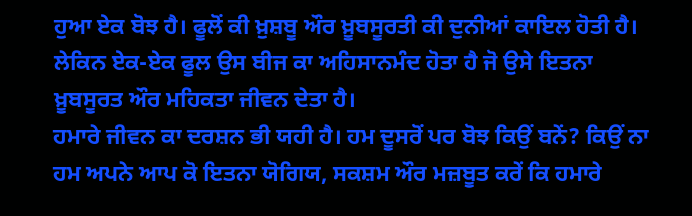ਹੁਆ ਏਕ ਬੋਝ ਹੈ। ਫੂਲੋਂ ਕੀ ਖ਼ੁਸ਼ਬੂ ਔਰ ਖ਼ੂਬਸੂਰਤੀ ਕੀ ਦੁਨੀਆਂ ਕਾਇਲ ਹੋਤੀ ਹੈ। ਲੇਕਿਨ ਏਕ-ਏਕ ਫੂਲ ਉਸ ਬੀਜ ਕਾ ਅਹਿਸਾਨਮੰਦ ਹੋਤਾ ਹੈ ਜੋ ਉਸੇ ਇਤਨਾ ਖ਼ੂਬਸੂਰਤ ਔਰ ਮਹਿਕਤਾ ਜੀਵਨ ਦੇਤਾ ਹੈ।
ਹਮਾਰੇ ਜੀਵਨ ਕਾ ਦਰਸ਼ਨ ਭੀ ਯਹੀ ਹੈ। ਹਮ ਦੂਸਰੋਂ ਪਰ ਬੋਝ ਕਿਉਂ ਬਨੇਂ? ਕਿਉਂ ਨਾ ਹਮ ਅਪਨੇ ਆਪ ਕੋ ਇਤਨਾ ਯੋਗਿਯ, ਸਕਸ਼ਮ ਔਰ ਮਜ਼ਬੂਤ ਕਰੇਂ ਕਿ ਹਮਾਰੇ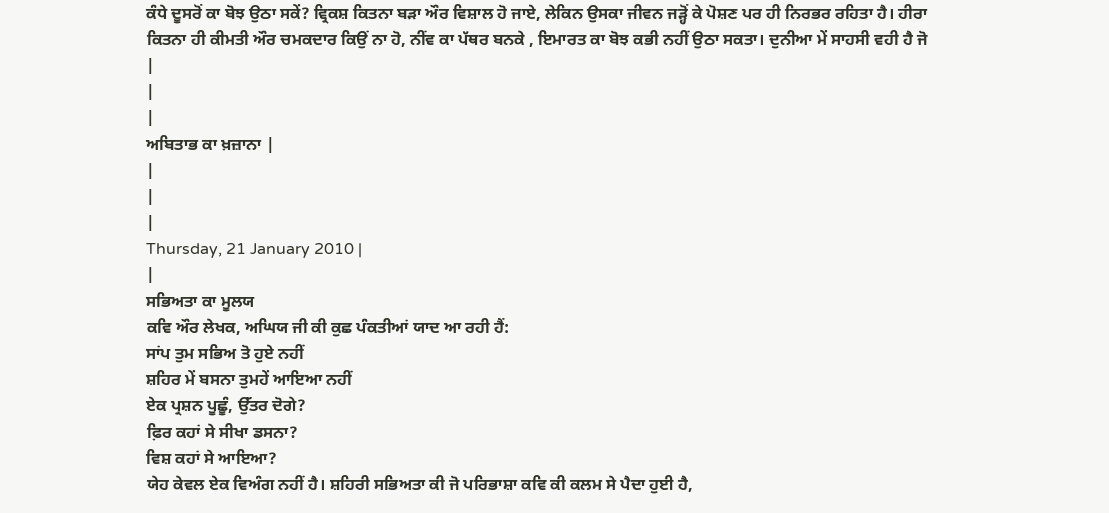ਕੰਧੇ ਦੂਸਰੋਂ ਕਾ ਬੋਝ ਉਠਾ ਸਕੇਂ? ਵ੍ਰਿਕਸ਼ ਕਿਤਨਾ ਬੜਾ ਔਰ ਵਿਸ਼ਾਲ ਹੋ ਜਾਏ, ਲੇਕਿਨ ਉਸਕਾ ਜੀਵਨ ਜੜ੍ਹੋਂ ਕੇ ਪੋਸ਼ਣ ਪਰ ਹੀ ਨਿਰਭਰ ਰਹਿਤਾ ਹੈ। ਹੀਰਾ ਕਿਤਨਾ ਹੀ ਕੀਮਤੀ ਔਰ ਚਮਕਦਾਰ ਕਿਉਂ ਨਾ ਹੋ, ਨੀਂਵ ਕਾ ਪੱਥਰ ਬਨਕੇ , ਇਮਾਰਤ ਕਾ ਬੋਝ ਕਭੀ ਨਹੀਂ ਉਠਾ ਸਕਤਾ। ਦੁਨੀਆ ਮੇਂ ਸਾਹਸੀ ਵਹੀ ਹੈ ਜੋ
|
|
|
ਅਬਿਤਾਭ ਕਾ ਖ਼ਜ਼ਾਨਾ |
|
|
|
Thursday, 21 January 2010 |
|
ਸਭਿਅਤਾ ਕਾ ਮੂਲਯ
ਕਵਿ ਔਰ ਲੇਖਕ, ਅਘਿਯ ਜੀ ਕੀ ਕੁਛ ਪੰਕਤੀਆਂ ਯਾਦ ਆ ਰਹੀ ਹੈਂ:
ਸਾਂਪ ਤੁਮ ਸਭਿਅ ਤੋ ਹੁਏ ਨਹੀਂ
ਸ਼ਹਿਰ ਮੇਂ ਬਸਨਾ ਤੁਮਹੇਂ ਆਇਆ ਨਹੀਂ
ਏਕ ਪ੍ਰਸ਼ਨ ਪੂਛੂੰ, ਉੱਤਰ ਦੋਗੇ?
ਫ਼ਿਰ ਕਹਾਂ ਸੇ ਸੀਖਾ ਡਸਨਾ?
ਵਿਸ਼ ਕਹਾਂ ਸੇ ਆਇਆ?
ਯੇਹ ਕੇਵਲ ਏਕ ਵਿਅੰਗ ਨਹੀਂ ਹੈ। ਸ਼ਹਿਰੀ ਸਭਿਅਤਾ ਕੀ ਜੋ ਪਰਿਭਾਸ਼ਾ ਕਵਿ ਕੀ ਕਲਮ ਸੇ ਪੈਦਾ ਹੁਈ ਹੈ,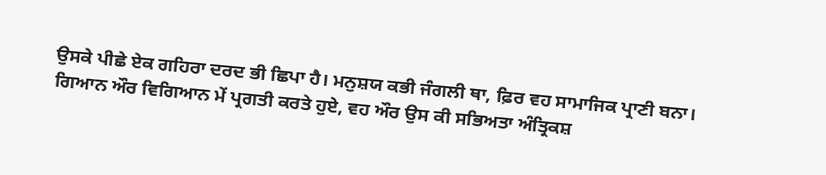ਉਸਕੇ ਪੀਛੇ ਏਕ ਗਹਿਰਾ ਦਰਦ ਭੀ ਛਿਪਾ ਹੈ। ਮਨੁਸ਼ਯ ਕਭੀ ਜੰਗਲੀ ਥਾ, ਫ਼ਿਰ ਵਹ ਸਾਮਾਜਿਕ ਪ੍ਰਾਣੀ ਬਨਾ। ਗਿਆਨ ਔਰ ਵਿਗਿਆਨ ਮੇਂ ਪ੍ਰਗਤੀ ਕਰਤੇ ਹੁਏ, ਵਹ ਔਰ ਉਸ ਕੀ ਸਭਿਅਤਾ ਅੰਤ੍ਰਿਕਸ਼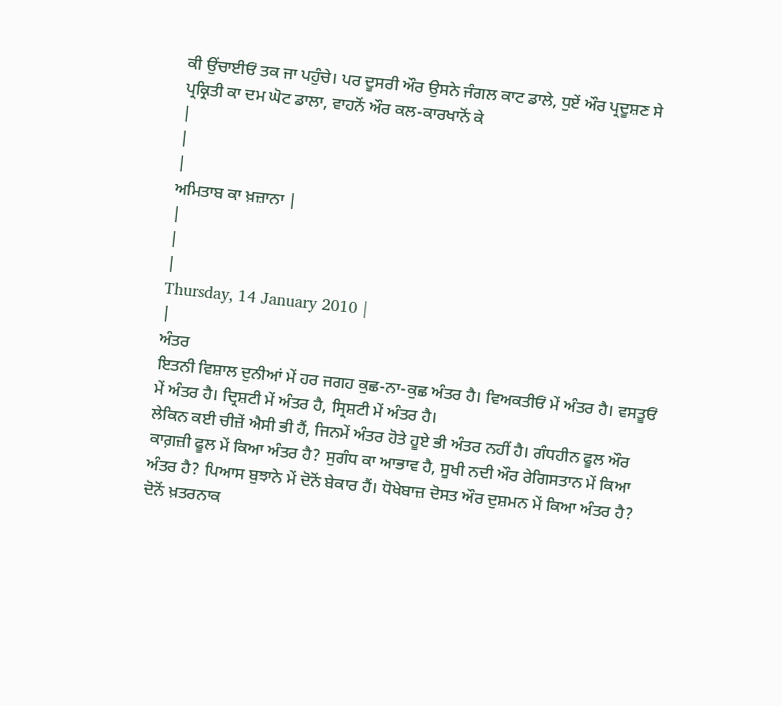ਕੀ ਉਂਚਾਈਓਂ ਤਕ ਜਾ ਪਹੁੰਚੇ। ਪਰ ਦੂਸਰੀ ਔਰ ਉਸਨੇ ਜੰਗਲ ਕਾਟ ਡਾਲੇ, ਧੁਏਂ ਔਰ ਪ੍ਰਦੂਸ਼ਣ ਸੇ ਪ੍ਰਕ੍ਰਿਤੀ ਕਾ ਦਮ ਘੋਟ ਡਾਲਾ, ਵਾਹਨੋਂ ਔਰ ਕਲ-ਕਾਰਖਾਨੋਂ ਕੇ
|
|
|
ਅਮਿਤਾਬ ਕਾ ਖ਼ਜ਼ਾਨਾ |
|
|
|
Thursday, 14 January 2010 |
|
ਅੰਤਰ
ਇਤਨੀ ਵਿਸ਼ਾਲ ਦੁਨੀਆਂ ਮੇਂ ਹਰ ਜਗਹ ਕੁਛ-ਨਾ-ਕੁਛ ਅੰਤਰ ਹੈ। ਵਿਅਕਤੀਓਂ ਮੇਂ ਅੰਤਰ ਹੈ। ਵਸਤੂਓਂ ਮੇਂ ਅੰਤਰ ਹੈ। ਦ੍ਰਿਸ਼ਟੀ ਮੇਂ ਅੰਤਰ ਹੈ, ਸ੍ਰਿਸ਼ਟੀ ਮੇਂ ਅੰਤਰ ਹੈ।
ਲੇਕਿਨ ਕਈ ਚੀਜ਼ੇਂ ਐਸੀ ਭੀ ਹੈਂ, ਜਿਨਮੇਂ ਅੰਤਰ ਹੋਤੇ ਹੂਏ ਭੀ ਅੰਤਰ ਨਹੀਂ ਹੈ। ਗੰਧਹੀਨ ਫੂਲ ਔਰ ਕਾਗ਼ਜ਼ੀ ਫੂਲ ਮੇਂ ਕਿਆ ਅੰਤਰ ਹੈ? ਸੁਗੰਧ ਕਾ ਆਭਾਵ ਹੈ, ਸੂਖੀ ਨਦੀ ਔਰ ਰੇਗਿਸਤਾਨ ਮੇਂ ਕਿਆ ਅੰਤਰ ਹੈ? ਪਿਆਸ ਬੁਝਾਨੇ ਮੇਂ ਦੋਨੋਂ ਬੇਕਾਰ ਹੈਂ। ਧੋਖੇਬਾਜ਼ ਦੋਸਤ ਔਰ ਦੁਸ਼ਮਨ ਮੇਂ ਕਿਆ ਅੰਤਰ ਹੈ? ਦੋਨੋਂ ਖ਼ਤਰਨਾਕ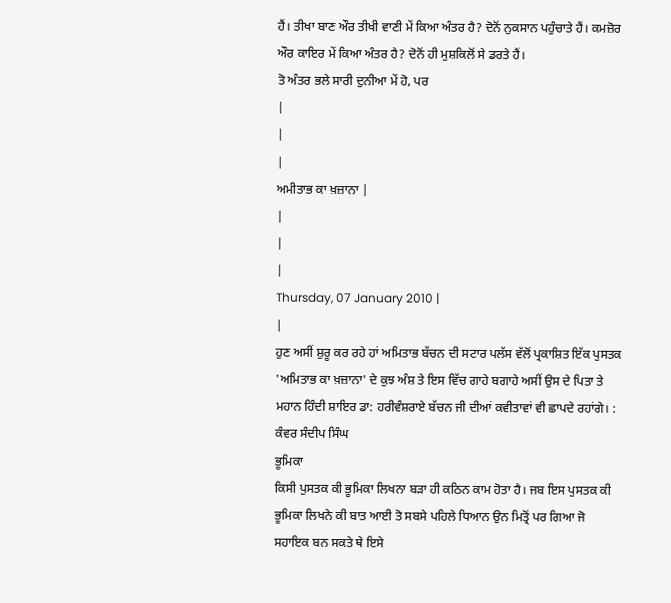ਹੈਂ। ਤੀਖਾ ਬਾਣ ਔਰ ਤੀਖੀ ਵਾਣੀ ਮੇਂ ਕਿਆ ਅੰਤਰ ਹੈ? ਦੋਨੋਂ ਨੁਕਸਾਨ ਪਹੁੰਚਾਤੇ ਹੈਂ। ਕਮਜ਼ੋਰ ਔਰ ਕਾਇਰ ਮੇਂ ਕਿਆ ਅੰਤਰ ਹੈ? ਦੋਨੋਂ ਹੀ ਮੁਸ਼ਕਿਲੋਂ ਸੇ ਡਰਤੇ ਹੈਂ।
ਤੋ ਅੰਤਰ ਭਲੇ ਸਾਰੀ ਦੁਨੀਆ ਮੇਂ ਹੋ, ਪਰ
|
|
|
ਅਮੀਤਾਭ ਕਾ ਖ਼ਜ਼ਾਨਾ |
|
|
|
Thursday, 07 January 2010 |
|
ਹੁਣ ਅਸੀਂ ਸ਼ੁਰੂ ਕਰ ਰਹੇ ਹਾਂ ਅਮਿਤਾਭ ਬੱਚਨ ਦੀ ਸਟਾਰ ਪਲੱਸ ਵੱਲੋਂ ਪ੍ਰਕਾਸ਼ਿਤ ਇੱਕ ਪੁਸਤਕ 'ਅਮਿਤਾਭ ਕਾ ਖ਼ਜ਼ਾਨਾ' ਦੇ ਕੁਝ ਅੰਸ਼ ਤੇ ਇਸ ਵਿੱਚ ਗਾਹੇ ਬਗਾਹੇ ਅਸੀਂ ਉਸ ਦੇ ਪਿਤਾ ਤੇ ਮਹਾਨ ਹਿੰਦੀ ਸ਼ਾਇਰ ਡਾ: ਹਰੀਵੰਸ਼ਰਾਏ ਬੱਚਨ ਜੀ ਦੀਆਂ ਕਵੀਤਾਵਾਂ ਵੀ ਛਾਪਦੇ ਰਹਾਂਗੇ। : ਕੰਵਰ ਸੰਦੀਪ ਸਿੰਘ
ਭੂਮਿਕਾ
ਕਿਸੀ ਪੁਸਤਕ ਕੀ ਭੂਮਿਕਾ ਲਿਖਨਾ ਬੜਾ ਹੀ ਕਠਿਨ ਕਾਮ ਹੋਤਾ ਹੈ। ਜਬ ਇਸ ਪੁਸਤਕ ਕੀ ਭੂਮਿਕਾ ਲਿਖਨੇ ਕੀ ਬਾਤ ਆਈ ਤੋ ਸਬਸੇ ਪਹਿਲੇ ਧਿਆਨ ਉਨ ਮਿਤ੍ਰੋਂ ਪਰ ਗਿਆ ਜੋ ਸਹਾਇਕ ਬਨ ਸਕਤੇ ਥੇ ਇਸੇ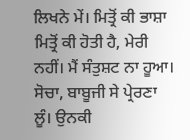ਲਿਖਨੇ ਮੇਂ। ਮਿਤ੍ਰੋਂ ਕੀ ਭਾਸ਼ਾ ਮਿਤ੍ਰੋਂ ਕੀ ਹੋਤੀ ਹੈ, ਮੇਰੀ ਨਹੀਂ। ਮੈਂ ਸੰਤੁਸ਼ਟ ਨਾ ਹੂਆ। ਸੋਚਾ, ਬਾਬੂਜੀ ਸੇ ਪ੍ਰੇਰਣਾ ਲੂੰ। ਉਨਕੀ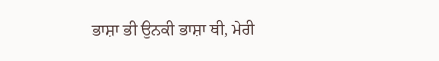ਭਾਸ਼ਾ ਭੀ ਉਨਕੀ ਭਾਸ਼ਾ ਥੀ, ਮੇਰੀ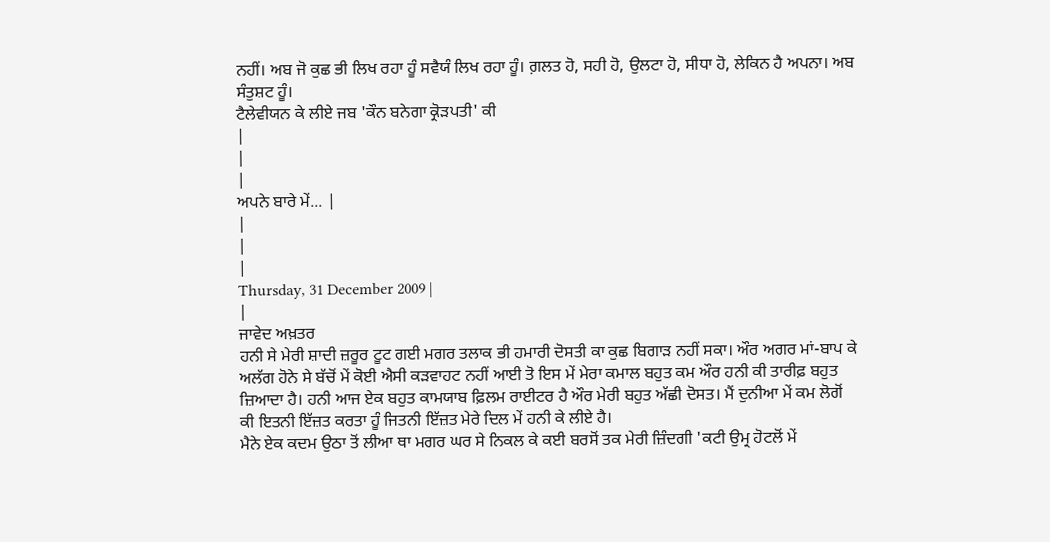ਨਹੀਂ। ਅਬ ਜੋ ਕੁਛ ਭੀ ਲਿਖ ਰਹਾ ਹੂੰ ਸਵੈਯੰ ਲਿਖ ਰਹਾ ਹੂੰ। ਗ਼ਲਤ ਹੋ, ਸਹੀ ਹੋ, ਉਲਟਾ ਹੋ, ਸੀਧਾ ਹੋ, ਲੇਕਿਨ ਹੈ ਅਪਨਾ। ਅਬ ਸੰਤੁਸ਼ਟ ਹੂੰ।
ਟੈਲੇਵੀਯਨ ਕੇ ਲੀਏ ਜਬ 'ਕੌਨ ਬਨੇਗਾ ਕ੍ਰੋੜਪਤੀ' ਕੀ
|
|
|
ਅਪਨੇ ਬਾਰੇ ਮੇਂ... |
|
|
|
Thursday, 31 December 2009 |
|
ਜਾਵੇਦ ਅਖ਼ਤਰ
ਹਨੀ ਸੇ ਮੇਰੀ ਸ਼ਾਦੀ ਜ਼ਰੂਰ ਟੂਟ ਗਈ ਮਗਰ ਤਲਾਕ ਭੀ ਹਮਾਰੀ ਦੋਸਤੀ ਕਾ ਕੁਛ ਬਿਗਾੜ ਨਹੀਂ ਸਕਾ। ਔਰ ਅਗਰ ਮਾਂ-ਬਾਪ ਕੇ ਅਲੱਗ ਹੋਨੇ ਸੇ ਬੱਚੋਂ ਮੇਂ ਕੋਈ ਐਸੀ ਕੜਵਾਹਟ ਨਹੀਂ ਆਈ ਤੋ ਇਸ ਮੇਂ ਮੇਰਾ ਕਮਾਲ ਬਹੁਤ ਕਮ ਔਰ ਹਨੀ ਕੀ ਤਾਰੀਫ਼ ਬਹੁਤ ਜ਼ਿਆਦਾ ਹੈ। ਹਨੀ ਆਜ ਏਕ ਬਹੁਤ ਕਾਮਯਾਬ ਫ਼ਿਲਮ ਰਾਈਟਰ ਹੈ ਔਰ ਮੇਰੀ ਬਹੁਤ ਅੱਛੀ ਦੋਸਤ। ਮੈਂ ਦੁਨੀਆ ਮੇਂ ਕਮ ਲੋਗੋਂ ਕੀ ਇਤਨੀ ਇੱਜ਼ਤ ਕਰਤਾ ਹੂੰ ਜਿਤਨੀ ਇੱਜ਼ਤ ਮੇਰੇ ਦਿਲ ਮੇਂ ਹਨੀ ਕੇ ਲੀਏ ਹੈ।
ਮੈਨੇ ਏਕ ਕਦਮ ਉਠਾ ਤੋਂ ਲੀਆ ਥਾ ਮਗਰ ਘਰ ਸੇ ਨਿਕਲ ਕੇ ਕਈ ਬਰਸੋਂ ਤਕ ਮੇਰੀ ਜ਼ਿੰਦਗੀ 'ਕਟੀ ਉਮ੍ਰ ਹੋਟਲੋਂ ਮੇਂ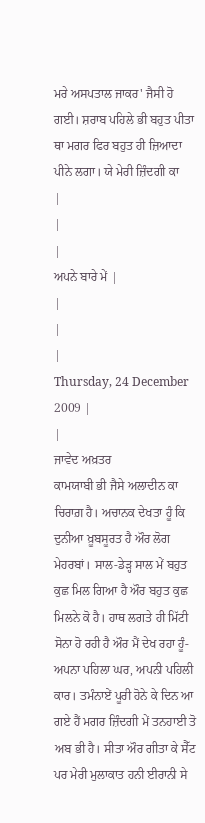ਮਰੇ ਅਸਪਤਾਲ ਜਾਕਰ' ਜੈਸੀ ਹੋ ਗਈ। ਸ਼ਰਾਬ ਪਹਿਲੇ ਭੀ ਬਹੁਤ ਪੀਤਾ ਥਾ ਮਗਰ ਫਿਰ ਬਹੁਤ ਹੀ ਜ਼ਿਆਦਾ ਪੀਨੇ ਲਗਾ। ਯੇ ਮੇਰੀ ਜ਼ਿੰਦਗੀ ਕਾ
|
|
|
ਅਪਨੇ ਬਾਰੇ ਮੇਂ |
|
|
|
Thursday, 24 December 2009 |
|
ਜਾਵੇਦ ਅਖ਼ਤਰ
ਕਾਮਯਾਬੀ ਭੀ ਜੈਸੇ ਅਲਾਦੀਨ ਕਾ ਚਿਰਾਗ਼ ਹੈ। ਅਚਾਨਕ ਦੇਖਤਾ ਹੂੰ ਕਿ ਦੁਨੀਆ ਖ਼ੂਬਸੂਰਤ ਹੈ ਔਰ ਲੋਗ ਮੇਹਰਬਾਂ। ਸਾਲ-ਡੇੜ੍ਹ ਸਾਲ ਮੇਂ ਬਹੁਤ ਕੁਛ ਮਿਲ ਗਿਆ ਹੈ ਔਰ ਬਹੁਤ ਕੁਛ ਮਿਲਨੇ ਕੋ ਹੈ। ਹਾਥ ਲਗਤੇ ਹੀ ਮਿੱਟੀ ਸੋਨਾ ਹੋ ਰਹੀ ਹੈ ਔਰ ਮੈਂ ਦੇਖ ਰਹਾ ਹੂੰ-ਅਪਨਾ ਪਹਿਲਾ ਘਰ, ਅਪਨੀ ਪਹਿਲੀ ਕਾਰ। ਤਮੰਨਾਏਂ ਪੂਰੀ ਹੋਨੇ ਕੇ ਦਿਨ ਆ ਗਏ ਹੈਂ ਮਗਰ ਜ਼ਿੰਦਗੀ ਮੇਂ ਤਨਹਾਈ ਤੋ ਅਬ ਭੀ ਹੈ। ਸੀਤਾ ਔਰ ਗੀਤਾ ਕੇ ਸੈੱਟ ਪਰ ਮੇਰੀ ਮੁਲਾਕਾਤ ਹਨੀ ਈਰਾਨੀ ਸੇ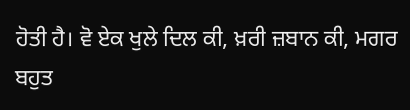ਹੋਤੀ ਹੈ। ਵੋ ਏਕ ਖੁਲੇ ਦਿਲ ਕੀ, ਖ਼ਰੀ ਜ਼ਬਾਨ ਕੀ, ਮਗਰ ਬਹੁਤ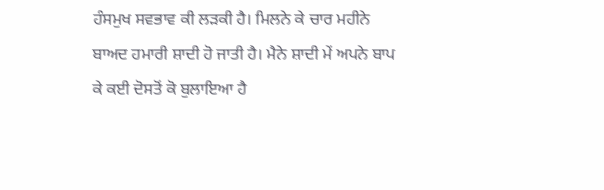ਹੰਸਮੁਖ ਸਵਭਾਵ ਕੀ ਲੜਕੀ ਹੈ। ਮਿਲਨੇ ਕੇ ਚਾਰ ਮਹੀਨੇ ਬਾਅਦ ਹਮਾਰੀ ਸ਼ਾਦੀ ਹੋ ਜਾਤੀ ਹੈ। ਮੈਨੇ ਸ਼ਾਦੀ ਮੇਂ ਅਪਨੇ ਬਾਪ ਕੇ ਕਈ ਦੋਸਤੋਂ ਕੋ ਬੁਲਾਇਆ ਹੈ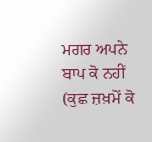ਮਗਰ ਅਪਨੇ ਬਾਪ ਕੋ ਨਹੀਂ (ਕੁਛ ਜ਼ਖ਼ਮੋਂ ਕੋ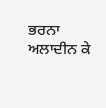ਭਰਨਾ ਅਲਾਦੀਨ ਕੇ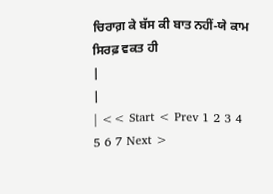ਚਿਰਾਗ਼ ਕੇ ਬੱਸ ਕੀ ਬਾਤ ਨਹੀਂ-ਯੇ ਕਾਮ ਸਿਰਫ਼ ਵਕਤ ਹੀ
|
|
| << Start < Prev 1 2 3 4 5 6 7 Next >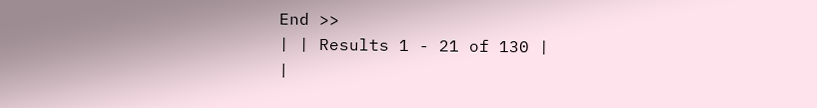End >>
| | Results 1 - 21 of 130 |
|